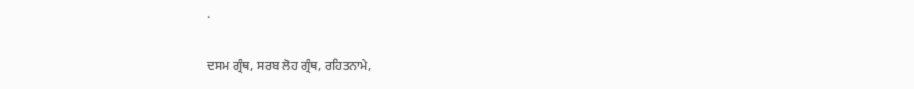.

ਦਸਮ ਗ੍ਰੰਥ, ਸਰਬ ਲੋਹ ਗ੍ਰੰਥ, ਰਹਿਤਨਾਮੇ,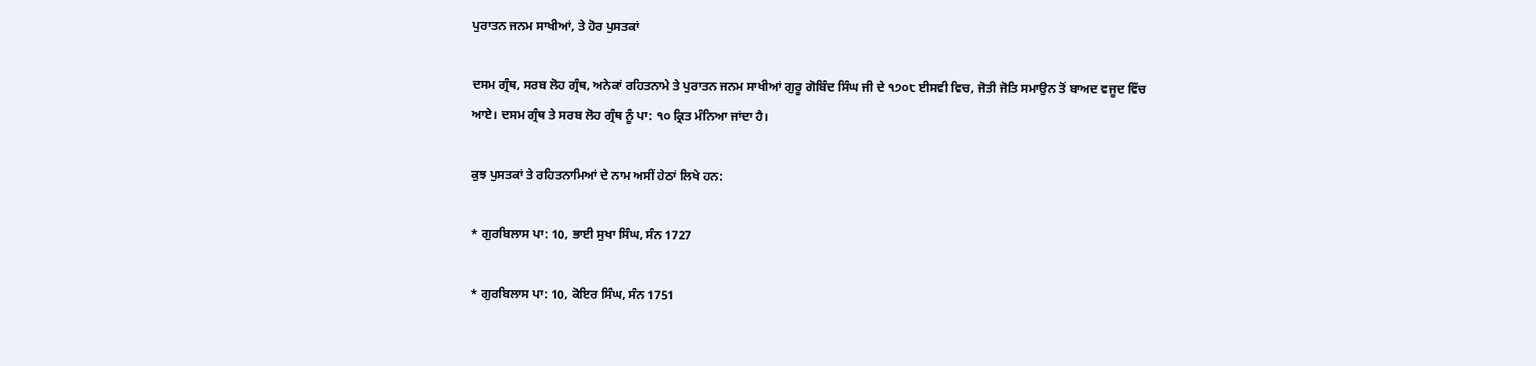ਪੁਰਾਤਨ ਜਨਮ ਸਾਖੀਆਂ, ਤੇ ਹੋਰ ਪੁਸਤਕਾਂ

ਦਸਮ ਗ੍ਰੰਥ, ਸਰਬ ਲੋਹ ਗ੍ਰੰਥ, ਅਨੇਕਾਂ ਰਹਿਤਨਾਮੇ ਤੇ ਪੁਰਾਤਨ ਜਨਮ ਸਾਖੀਆਂ ਗੁਰੂ ਗੋਬਿੰਦ ਸਿੰਘ ਜੀ ਦੇ ੧੭੦੮ ਈਸਵੀ ਵਿਚ, ਜੋਤੀ ਜੋਤਿ ਸਮਾਉਨ ਤੋਂ ਬਾਅਦ ਵਜੂਦ ਵਿੱਚ ਆਏ। ਦਸਮ ਗ੍ਰੰਥ ਤੇ ਸਰਬ ਲੋਹ ਗ੍ਰੰਥ ਨੂੰ ਪਾ: ੧੦ ਕ੍ਰਿਤ ਮੰਨਿਆ ਜਾਂਦਾ ਹੈ।

ਕੁਝ ਪੁਸਤਕਾਂ ਤੇ ਰਹਿਤਨਾਮਿਆਂ ਦੇ ਨਾਮ ਅਸੀਂ ਹੇਠਾਂ ਲਿਖੇ ਹਨ:

* ਗੁਰਬਿਲਾਸ ਪਾ: 10, ਭਾਈ ਸੁਖਾ ਸਿੰਘ, ਸੰਨ 1727

* ਗੁਰਬਿਲਾਸ ਪਾ: 10, ਕੋਇਰ ਸਿੰਘ, ਸੰਨ 1751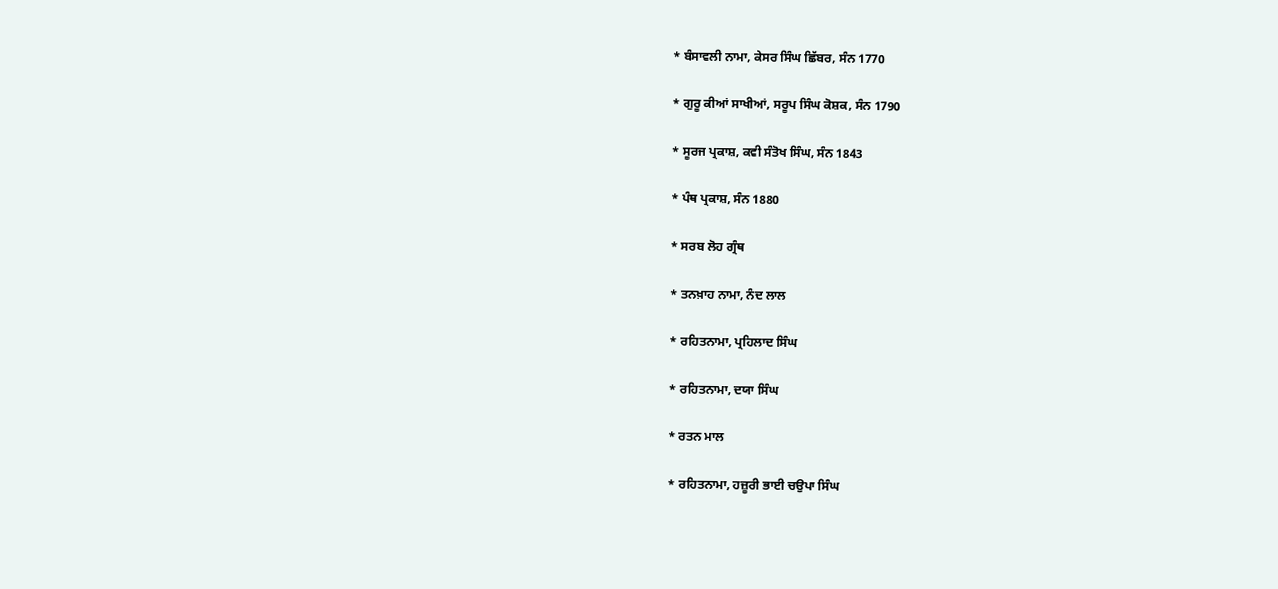* ਬੰਸਾਵਲੀ ਨਾਮਾ, ਕੇਸਰ ਸਿੰਘ ਛਿੱਬਰ, ਸੰਨ 1770

* ਗੁਰੂ ਕੀਆਂ ਸਾਖੀਆਂ, ਸਰੂਪ ਸਿੰਘ ਕੋਸ਼ਕ, ਸੰਨ 1790

* ਸੂਰਜ ਪ੍ਰਕਾਸ਼, ਕਵੀ ਸੰਤੋਖ ਸਿੰਘ, ਸੰਨ 1843

* ਪੰਥ ਪ੍ਰਕਾਸ਼, ਸੰਨ 1880

* ਸਰਬ ਲੋਹ ਗ੍ਰੰਥ

* ਤਨਖ਼ਾਹ ਨਾਮਾ, ਨੰਦ ਲਾਲ

* ਰਹਿਤਨਾਮਾ, ਪ੍ਰਹਿਲਾਦ ਸਿੰਘ

* ਰਹਿਤਨਾਮਾ, ਦਯਾ ਸਿੰਘ

* ਰਤਨ ਮਾਲ

* ਰਹਿਤਨਾਮਾ, ਹਜ਼ੂਰੀ ਭਾਈ ਚਉਪਾ ਸਿੰਘ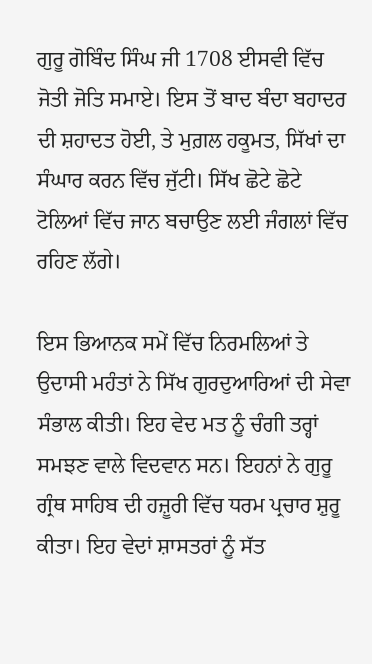ਗੁਰੂ ਗੋਬਿੰਦ ਸਿੰਘ ਜੀ 1708 ਈਸਵੀ ਵਿੱਚ ਜੋਤੀ ਜੋਤਿ ਸਮਾਏ। ਇਸ ਤੋਂ ਬਾਦ ਬੰਦਾ ਬਹਾਦਰ ਦੀ ਸ਼ਹਾਦਤ ਹੋਈ, ਤੇ ਮੁਗ਼ਲ ਹਕੂਮਤ, ਸਿੱਖਾਂ ਦਾ ਸੰਘਾਰ ਕਰਨ ਵਿੱਚ ਜੁੱਟੀ। ਸਿੱਖ ਛੋਟੇ ਛੋਟੇ ਟੋਲਿਆਂ ਵਿੱਚ ਜਾਨ ਬਚਾਉਣ ਲਈ ਜੰਗਲਾਂ ਵਿੱਚ ਰਹਿਣ ਲੱਗੇ।

ਇਸ ਭਿਆਨਕ ਸਮੇਂ ਵਿੱਚ ਨਿਰਮਲਿਆਂ ਤੇ ਉਦਾਸੀ ਮਹੰਤਾਂ ਨੇ ਸਿੱਖ ਗੁਰਦੁਆਰਿਆਂ ਦੀ ਸੇਵਾ ਸੰਭਾਲ ਕੀਤੀ। ਇਹ ਵੇਦ ਮਤ ਨੂੰ ਚੰਗੀ ਤਰ੍ਹਾਂ ਸਮਝਣ ਵਾਲੇ ਵਿਦਵਾਨ ਸਨ। ਇਹਨਾਂ ਨੇ ਗੁਰੂ ਗ੍ਰੰਥ ਸਾਹਿਬ ਦੀ ਹਜ਼ੂਰੀ ਵਿੱਚ ਧਰਮ ਪ੍ਰਚਾਰ ਸ਼ੁਰੂ ਕੀਤਾ। ਇਹ ਵੇਦਾਂ ਸ਼ਾਸਤਰਾਂ ਨੂੰ ਸੱਤ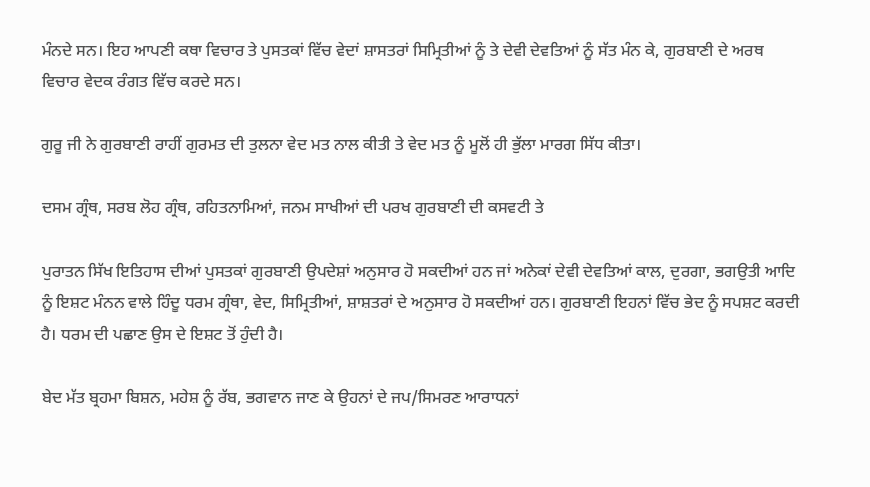ਮੰਨਦੇ ਸਨ। ਇਹ ਆਪਣੀ ਕਥਾ ਵਿਚਾਰ ਤੇ ਪੁਸਤਕਾਂ ਵਿੱਚ ਵੇਦਾਂ ਸ਼ਾਸਤਰਾਂ ਸਿਮ੍ਰਿਤੀਆਂ ਨੂੰ ਤੇ ਦੇਵੀ ਦੇਵਤਿਆਂ ਨੂੰ ਸੱਤ ਮੰਨ ਕੇ, ਗੁਰਬਾਣੀ ਦੇ ਅਰਥ ਵਿਚਾਰ ਵੇਦਕ ਰੰਗਤ ਵਿੱਚ ਕਰਦੇ ਸਨ।

ਗੁਰੂ ਜੀ ਨੇ ਗੁਰਬਾਣੀ ਰਾਹੀਂ ਗੁਰਮਤ ਦੀ ਤੁਲਨਾ ਵੇਦ ਮਤ ਨਾਲ ਕੀਤੀ ਤੇ ਵੇਦ ਮਤ ਨੂੰ ਮੂਲੋਂ ਹੀ ਭੁੱਲਾ ਮਾਰਗ ਸਿੱਧ ਕੀਤਾ।

ਦਸਮ ਗ੍ਰੰਥ, ਸਰਬ ਲੋਹ ਗ੍ਰੰਥ, ਰਹਿਤਨਾਮਿਆਂ, ਜਨਮ ਸਾਖੀਆਂ ਦੀ ਪਰਖ ਗੁਰਬਾਣੀ ਦੀ ਕਸਵਟੀ ਤੇ

ਪੁਰਾਤਨ ਸਿੱਖ ਇਤਿਹਾਸ ਦੀਆਂ ਪੁਸਤਕਾਂ ਗੁਰਬਾਣੀ ਉਪਦੇਸ਼ਾਂ ਅਨੁਸਾਰ ਹੋ ਸਕਦੀਆਂ ਹਨ ਜਾਂ ਅਨੇਕਾਂ ਦੇਵੀ ਦੇਵਤਿਆਂ ਕਾਲ, ਦੁਰਗਾ, ਭਗਉਤੀ ਆਦਿ ਨੂੰ ਇਸ਼ਟ ਮੰਨਨ ਵਾਲੇ ਹਿੰਦੂ ਧਰਮ ਗ੍ਰੰਥਾ, ਵੇਦ, ਸਿਮ੍ਰਿਤੀਆਂ, ਸ਼ਾਸ਼ਤਰਾਂ ਦੇ ਅਨੁਸਾਰ ਹੋ ਸਕਦੀਆਂ ਹਨ। ਗੁਰਬਾਣੀ ਇਹਨਾਂ ਵਿੱਚ ਭੇਦ ਨੂੰ ਸਪਸ਼ਟ ਕਰਦੀ ਹੈ। ਧਰਮ ਦੀ ਪਛਾਣ ਉਸ ਦੇ ਇਸ਼ਟ ਤੋਂ ਹੁੰਦੀ ਹੈ।

ਬੇਦ ਮੱਤ ਬ੍ਰਹਮਾ ਬਿਸ਼ਨ, ਮਹੇਸ਼ ਨੂੰ ਰੱਬ, ਭਗਵਾਨ ਜਾਣ ਕੇ ਉਹਨਾਂ ਦੇ ਜਪ/ਸਿਮਰਣ ਆਰਾਧਨਾਂ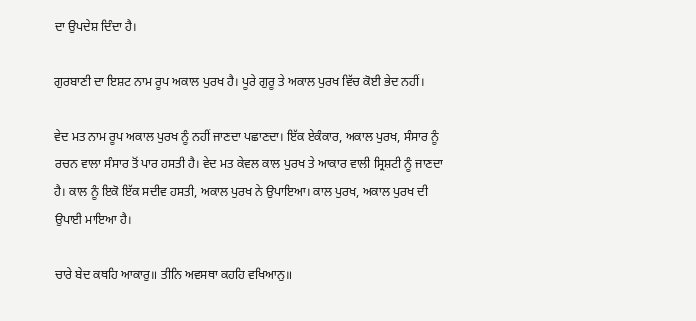ਦਾ ਉਪਦੇਸ਼ ਦਿੰਦਾ ਹੈ।

ਗੁਰਬਾਣੀ ਦਾ ਇਸ਼ਟ ਨਾਮ ਰੂਪ ਅਕਾਲ ਪੁਰਖ ਹੈ। ਪੂਰੇ ਗੁਰੂ ਤੇ ਅਕਾਲ ਪੁਰਖ ਵਿੱਚ ਕੋਈ ਭੇਦ ਨਹੀਂ।

ਵੇਦ ਮਤ ਨਾਮ ਰੂਪ ਅਕਾਲ ਪੁਰਖ ਨੂੰ ਨਹੀਂ ਜਾਣਦਾ ਪਛਾਣਦਾ। ਇੱਕ ਏਕੰਕਾਰ, ਅਕਾਲ ਪੁਰਖ, ਸੰਸਾਰ ਨੂੰ ਰਚਨ ਵਾਲਾ ਸੰਸਾਰ ਤੋਂ ਪਾਰ ਹਸਤੀ ਹੈ। ਵੇਦ ਮਤ ਕੇਵਲ ਕਾਲ ਪੁਰਖ ਤੇ ਆਕਾਰ ਵਾਲੀ ਸ੍ਰਿਸ਼ਟੀ ਨੂੰ ਜਾਣਦਾ ਹੈ। ਕਾਲ ਨੂੰ ਇਕੋ ਇੱਕ ਸਦੀਵ ਹਸਤੀ, ਅਕਾਲ ਪੁਰਖ ਨੇ ਉਪਾਇਆ। ਕਾਲ ਪੁਰਖ, ਅਕਾਲ ਪੁਰਖ ਦੀ ਉਪਾਈ ਮਾਇਆ ਹੈ।

ਚਾਰੇ ਬੇਦ ਕਥਹਿ ਆਕਾਰੁ॥ ਤੀਨਿ ਅਵਸਥਾ ਕਹਹਿ ਵਖਿਆਨੁ॥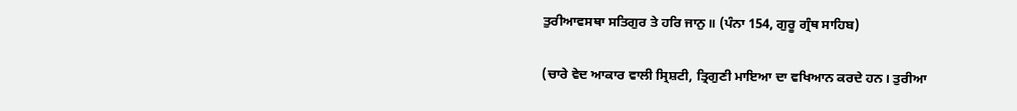ਤੁਰੀਆਵਸਥਾ ਸਤਿਗੁਰ ਤੇ ਹਰਿ ਜਾਨੁ॥ (ਪੰਨਾ 154, ਗੁਰੂ ਗ੍ਰੰਥ ਸਾਹਿਬ)

(ਚਾਰੇ ਵੇਦ ਆਕਾਰ ਵਾਲੀ ਸ੍ਰਿਸ਼ਟੀ, ਤ੍ਰਿਗੁਣੀ ਮਾਇਆ ਦਾ ਵਖਿਆਨ ਕਰਦੇ ਹਨ। ਤੁਰੀਆ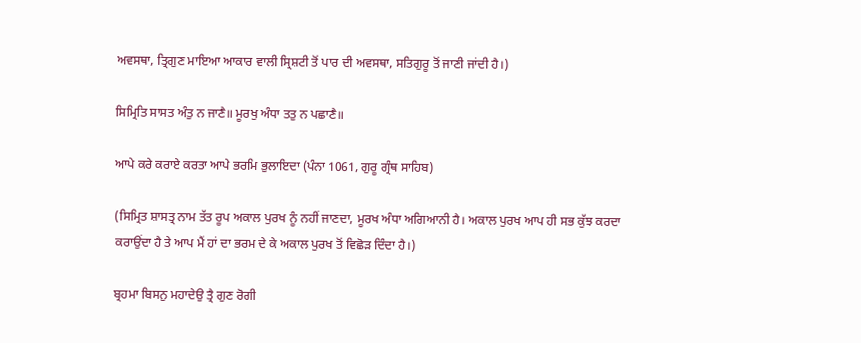ਅਵਸਥਾ, ਤ੍ਰਿਗੁਣ ਮਾਇਆ ਆਕਾਰ ਵਾਲੀ ਸ੍ਰਿਸ਼ਟੀ ਤੋਂ ਪਾਰ ਦੀ ਅਵਸਥਾ, ਸਤਿਗੁਰੂ ਤੋਂ ਜਾਣੀ ਜਾਂਦੀ ਹੈ।)

ਸਿਮ੍ਰਿਤਿ ਸਾਸਤ ਅੰਤੁ ਨ ਜਾਣੈ॥ ਮੂਰਖੁ ਅੰਧਾ ਤਤੁ ਨ ਪਛਾਣੈ॥

ਆਪੇ ਕਰੇ ਕਰਾਏ ਕਰਤਾ ਆਪੇ ਭਰਮਿ ਭੁਲਾਇਦਾ (ਪੰਨਾ 1061, ਗੁਰੂ ਗ੍ਰੰਥ ਸਾਹਿਬ)

(ਸਿਮ੍ਰਿਤ ਸ਼ਾਸਤ੍ਰ ਨਾਮ ਤੱਤ ਰੂਪ ਅਕਾਲ ਪੁਰਖ ਨੂੰ ਨਹੀਂ ਜਾਣਦਾ, ਮੂਰਖ ਅੰਧਾ ਅਗਿਆਨੀ ਹੈ। ਅਕਾਲ ਪੁਰਖ ਆਪ ਹੀ ਸਭ ਕੁੱਝ ਕਰਦਾ ਕਰਾਉਂਦਾ ਹੈ ਤੇ ਆਪ ਮੈਂ ਹਾਂ ਦਾ ਭਰਮ ਦੇ ਕੇ ਅਕਾਲ ਪੁਰਖ ਤੋਂ ਵਿਛੋੜ ਦਿੰਦਾ ਹੈ।)

ਬ੍ਰਹਮਾ ਬਿਸਨੁ ਮਹਾਦੇਉ ਤ੍ਰੈ ਗੁਣ ਰੋਗੀ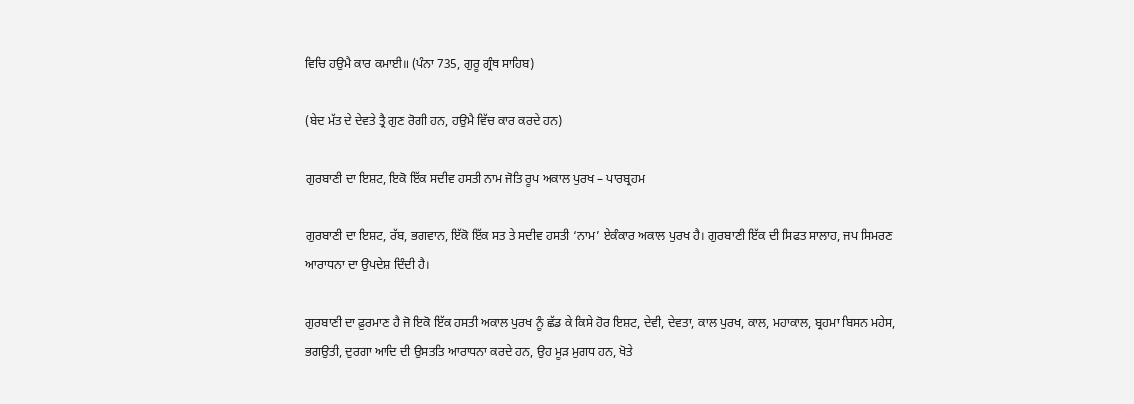ਵਿਚਿ ਹਉਮੈ ਕਾਰ ਕਮਾਈ॥ (ਪੰਨਾ 735, ਗੁਰੂ ਗ੍ਰੰਥ ਸਾਹਿਬ)

(ਬੇਦ ਮੱਤ ਦੇ ਦੇਵਤੇ ਤ੍ਰੈ ਗੁਣ ਰੋਗੀ ਹਨ, ਹਉਮੈ ਵਿੱਚ ਕਾਰ ਕਰਦੇ ਹਨ)

ਗੁਰਬਾਣੀ ਦਾ ਇਸ਼ਟ, ਇਕੋ ਇੱਕ ਸਦੀਵ ਹਸਤੀ ਨਾਮ ਜੋਤਿ ਰੂਪ ਅਕਾਲ ਪੁਰਖ – ਪਾਰਬ੍ਰਹਮ

ਗੁਰਬਾਣੀ ਦਾ ਇਸ਼ਟ, ਰੱਬ, ਭਗਵਾਨ, ਇੱਕੋ ਇੱਕ ਸਤ ਤੇ ਸਦੀਵ ਹਸਤੀ ‘ਨਾਮ’ ਏਕੰਕਾਰ ਅਕਾਲ ਪੁਰਖ ਹੈ। ਗੁਰਬਾਣੀ ਇੱਕ ਦੀ ਸਿਫਤ ਸਾਲਾਹ, ਜਪ ਸਿਮਰਣ ਆਰਾਧਨਾ ਦਾ ਉਪਦੇਸ਼ ਦਿੰਦੀ ਹੈ।

ਗੁਰਬਾਣੀ ਦਾ ਫ਼ੁਰਮਾਣ ਹੈ ਜੋ ਇਕੋ ਇੱਕ ਹਸਤੀ ਅਕਾਲ ਪੁਰਖ ਨੂੰ ਛੱਡ ਕੇ ਕਿਸੇ ਹੋਰ ਇਸ਼ਟ, ਦੇਵੀ, ਦੇਵਤਾ, ਕਾਲ ਪੁਰਖ, ਕਾਲ, ਮਹਾਕਾਲ, ਬ੍ਰਹਮਾ ਬਿਸਨ ਮਹੇਸ, ਭਗਉਤੀ, ਦੁਰਗਾ ਆਦਿ ਦੀ ਉਸਤਤਿ ਆਰਾਧਨਾ ਕਰਦੇ ਹਨ, ਉਹ ਮੂੜ ਮੁਗਧ ਹਨ, ਖੋਤੇ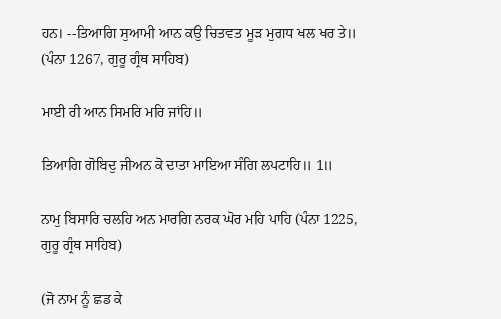ਹਨ। --ਤਿਆਗਿ ਸੁਆਮੀ ਆਨ ਕਉ ਚਿਤਵਤ ਮੂੜ ਮੁਗਧ ਖਲ ਖਰ ਤੇ॥ (ਪੰਨਾ 1267, ਗੁਰੂ ਗ੍ਰੰਥ ਸਾਹਿਬ)

ਮਾਈ ਰੀ ਆਨ ਸਿਮਰਿ ਮਰਿ ਜਾਂਹਿ॥

ਤਿਆਗਿ ਗੋਬਿਦੁ ਜੀਅਨ ਕੋ ਦਾਤਾ ਮਾਇਆ ਸੰਗਿ ਲਪਟਾਹਿ॥ 1॥

ਨਾਮੁ ਬਿਸਾਰਿ ਚਲਹਿ ਅਨ ਮਾਰਗਿ ਨਰਕ ਘੋਰ ਮਹਿ ਪਾਹਿ (ਪੰਨਾ 1225, ਗੁਰੂ ਗ੍ਰੰਥ ਸਾਹਿਬ)

(ਜੋ ਨਾਮ ਨੂੰ ਛਡ ਕੇ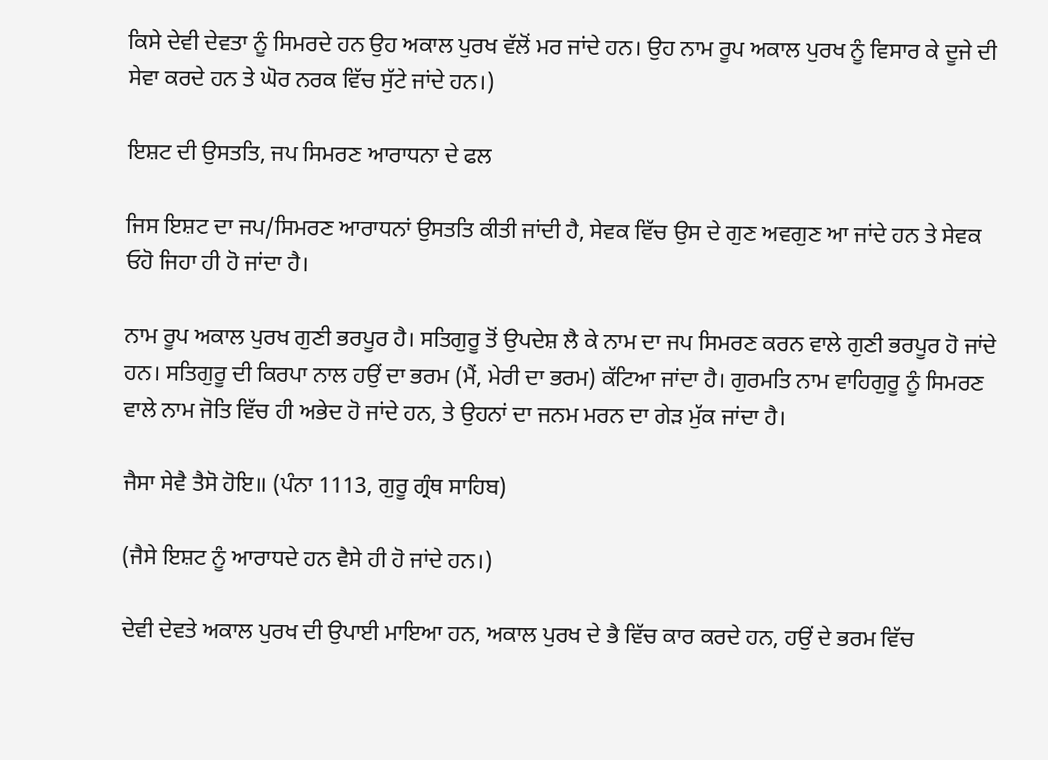ਕਿਸੇ ਦੇਵੀ ਦੇਵਤਾ ਨੂੰ ਸਿਮਰਦੇ ਹਨ ਉਹ ਅਕਾਲ ਪੁਰਖ ਵੱਲੋਂ ਮਰ ਜਾਂਦੇ ਹਨ। ਉਹ ਨਾਮ ਰੂਪ ਅਕਾਲ ਪੁਰਖ ਨੂੰ ਵਿਸਾਰ ਕੇ ਦੂਜੇ ਦੀ ਸੇਵਾ ਕਰਦੇ ਹਨ ਤੇ ਘੋਰ ਨਰਕ ਵਿੱਚ ਸੁੱਟੇ ਜਾਂਦੇ ਹਨ।)

ਇਸ਼ਟ ਦੀ ਉਸਤਤਿ, ਜਪ ਸਿਮਰਣ ਆਰਾਧਨਾ ਦੇ ਫਲ

ਜਿਸ ਇਸ਼ਟ ਦਾ ਜਪ/ਸਿਮਰਣ ਆਰਾਧਨਾਂ ਉਸਤਤਿ ਕੀਤੀ ਜਾਂਦੀ ਹੈ, ਸੇਵਕ ਵਿੱਚ ਉਸ ਦੇ ਗੁਣ ਅਵਗੁਣ ਆ ਜਾਂਦੇ ਹਨ ਤੇ ਸੇਵਕ ਓਹੋ ਜਿਹਾ ਹੀ ਹੋ ਜਾਂਦਾ ਹੈ।

ਨਾਮ ਰੂਪ ਅਕਾਲ ਪੁਰਖ ਗੁਣੀ ਭਰਪੂਰ ਹੈ। ਸਤਿਗੁਰੂ ਤੋਂ ਉਪਦੇਸ਼ ਲੈ ਕੇ ਨਾਮ ਦਾ ਜਪ ਸਿਮਰਣ ਕਰਨ ਵਾਲੇ ਗੁਣੀ ਭਰਪੂਰ ਹੋ ਜਾਂਦੇ ਹਨ। ਸਤਿਗੁਰੂ ਦੀ ਕਿਰਪਾ ਨਾਲ ਹਉਂ ਦਾ ਭਰਮ (ਮੈਂ, ਮੇਰੀ ਦਾ ਭਰਮ) ਕੱਟਿਆ ਜਾਂਦਾ ਹੈ। ਗੁਰਮਤਿ ਨਾਮ ਵਾਹਿਗੁਰੂ ਨੂੰ ਸਿਮਰਣ ਵਾਲੇ ਨਾਮ ਜੋਤਿ ਵਿੱਚ ਹੀ ਅਭੇਦ ਹੋ ਜਾਂਦੇ ਹਨ, ਤੇ ਉਹਨਾਂ ਦਾ ਜਨਮ ਮਰਨ ਦਾ ਗੇੜ ਮੁੱਕ ਜਾਂਦਾ ਹੈ।

ਜੈਸਾ ਸੇਵੈ ਤੈਸੋ ਹੋਇ॥ (ਪੰਨਾ 1113, ਗੁਰੂ ਗ੍ਰੰਥ ਸਾਹਿਬ)

(ਜੈਸੇ ਇਸ਼ਟ ਨੂੰ ਆਰਾਧਦੇ ਹਨ ਵੈਸੇ ਹੀ ਹੋ ਜਾਂਦੇ ਹਨ।)

ਦੇਵੀ ਦੇਵਤੇ ਅਕਾਲ ਪੁਰਖ ਦੀ ਉਪਾਈ ਮਾਇਆ ਹਨ, ਅਕਾਲ ਪੁਰਖ ਦੇ ਭੈ ਵਿੱਚ ਕਾਰ ਕਰਦੇ ਹਨ, ਹਉਂ ਦੇ ਭਰਮ ਵਿੱਚ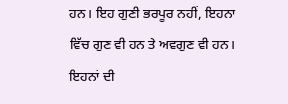ਹਨ। ਇਹ ਗੁਣੀ ਭਰਪੂਰ ਨਹੀਂ, ਇਹਨਾ ਵਿੱਚ ਗੁਣ ਵੀ ਹਨ ਤੇ ਅਵਗੁਣ ਵੀ ਹਨ। ਇਹਨਾਂ ਦੀ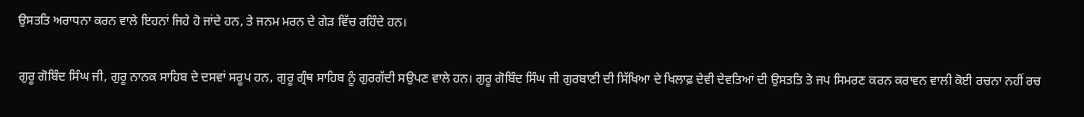ਉਸਤਤਿ ਅਰਾਧਨਾ ਕਰਨ ਵਾਲੇ ਇਹਨਾਂ ਜਿਹੇ ਹੋ ਜਾਂਦੇ ਹਨ, ਤੇ ਜਨਮ ਮਰਨ ਦੇ ਗੇੜ ਵਿੱਚ ਰਹਿੰਦੇ ਹਨ।

ਗੁਰੂ ਗੋਬਿੰਦ ਸਿੰਘ ਜੀ, ਗੁਰੂ ਨਾਨਕ ਸਾਹਿਬ ਦੇ ਦਸਵਾਂ ਸਰੂਪ ਹਨ, ਗੁਰੂ ਗ੍ਰੰਥ ਸਾਹਿਬ ਨੂੰ ਗੁਰਗੱਦੀ ਸਉਪਣ ਵਾਲੇ ਹਨ। ਗੁਰੂ ਗੋਬਿੰਦ ਸਿੰਘ ਜੀ ਗੁਰਬਾਣੀ ਦੀ ਸਿੱਖਿਆ ਦੇ ਖਿਲਾਫ਼ ਦੇਵੀ ਦੇਵਤਿਆਂ ਦੀ ਉਸਤਤਿ ਤੇ ਜਪ ਸਿਮਰਣ ਕਰਨ ਕਰਾਵਨ ਵਾਲੀ ਕੋਈ ਰਚਨਾ ਨਹੀਂ ਰਚ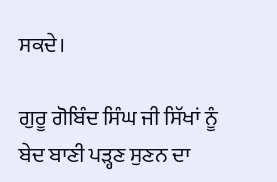ਸਕਦੇ।

ਗੁਰੂ ਗੋਬਿੰਦ ਸਿੰਘ ਜੀ ਸਿੱਖਾਂ ਨੂੰ ਬੇਦ ਬਾਣੀ ਪੜ੍ਹਣ ਸੁਣਨ ਦਾ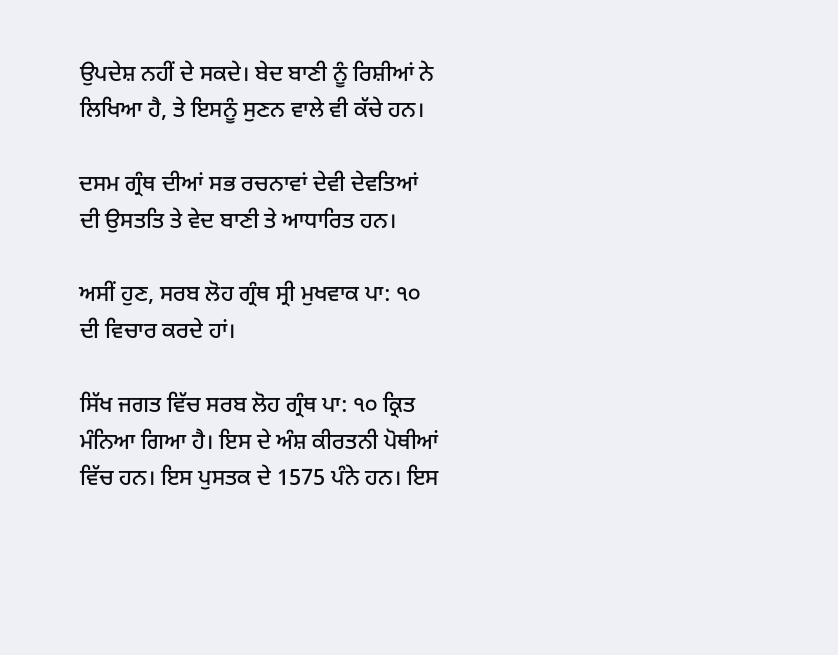ਉਪਦੇਸ਼ ਨਹੀਂ ਦੇ ਸਕਦੇ। ਬੇਦ ਬਾਣੀ ਨੂੰ ਰਿਸ਼ੀਆਂ ਨੇ ਲਿਖਿਆ ਹੈ, ਤੇ ਇਸਨੂੰ ਸੁਣਨ ਵਾਲੇ ਵੀ ਕੱਚੇ ਹਨ।

ਦਸਮ ਗ੍ਰੰਥ ਦੀਆਂ ਸਭ ਰਚਨਾਵਾਂ ਦੇਵੀ ਦੇਵਤਿਆਂ ਦੀ ਉਸਤਤਿ ਤੇ ਵੇਦ ਬਾਣੀ ਤੇ ਆਧਾਰਿਤ ਹਨ।

ਅਸੀਂ ਹੁਣ, ਸਰਬ ਲੋਹ ਗ੍ਰੰਥ ਸ੍ਰੀ ਮੁਖਵਾਕ ਪਾ: ੧੦ ਦੀ ਵਿਚਾਰ ਕਰਦੇ ਹਾਂ।

ਸਿੱਖ ਜਗਤ ਵਿੱਚ ਸਰਬ ਲੋਹ ਗ੍ਰੰਥ ਪਾ: ੧੦ ਕ੍ਰਿਤ ਮੰਨਿਆ ਗਿਆ ਹੈ। ਇਸ ਦੇ ਅੰਸ਼ ਕੀਰਤਨੀ ਪੋਥੀਆਂ ਵਿੱਚ ਹਨ। ਇਸ ਪੁਸਤਕ ਦੇ 1575 ਪੰਨੇ ਹਨ। ਇਸ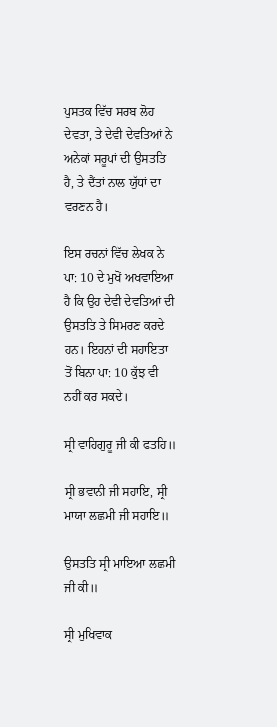ਪੁਸਤਕ ਵਿੱਚ ਸਰਬ ਲੋਹ ਦੇਵਤਾ, ਤੇ ਦੇਵੀ ਦੇਵਤਿਆਂ ਨੇ ਅਨੇਕਾਂ ਸਰੂਪਾਂ ਦੀ ਉਸਤਤਿ ਹੈ, ਤੇ ਦੈਂਤਾਂ ਨਾਲ ਯੁੱਧਾਂ ਦਾ ਵਰਣਨ ਹੈ।

ਇਸ ਰਚਨਾਂ ਵਿੱਚ ਲੇਖਕ ਨੇ ਪਾ: 10 ਦੇ ਮੁਖੋਂ ਅਖਵਾਇਆ ਹੈ ਕਿ ਉਹ ਦੇਵੀ ਦੇਵਤਿਆਂ ਦੀ ਉਸਤਤਿ ਤੇ ਸਿਮਰਣ ਕਰਦੇ ਹਨ। ਇਹਨਾਂ ਦੀ ਸਹਾਇਤਾ ਤੋਂ ਬਿਨਾ ਪਾ: 10 ਕੁੱਝ ਵੀ ਨਹੀਂ ਕਰ ਸਕਦੇ।

ਸ੍ਰੀ ਵਾਹਿਗੁਰੂ ਜੀ ਕੀ ਫਤਹਿ॥

ਸ੍ਰੀ ਭਵਾਨੀ ਜੀ ਸਹਾਇ, ਸ੍ਰੀ ਮਾਯਾ ਲਛਮੀ ਜੀ ਸਹਾਇ॥

ਉਸਤਤਿ ਸ੍ਰੀ ਮਾਇਆ ਲਛਮੀ ਜੀ ਕੀ॥

ਸ੍ਰੀ ਮੁਖਿਵਾਕ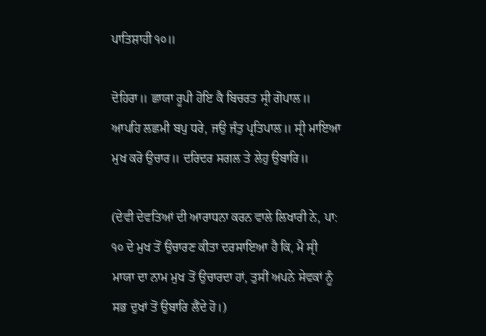ਪਾਤਿਸ਼ਾਹੀ ੧੦॥

ਦੋਹਿਰਾ॥ ਛਾਯਾ ਰੂਪੀ ਹੋਇ ਕੈ ਬਿਚਰਤ ਸ੍ਰੀ ਗੋਪਾਲ॥ ਆਪਹਿ ਲਛਮੀ ਬਪੁ ਧਰੇ, ਜਉ ਜੰਤੁ ਪ੍ਰਤਿਪਾਲ॥ ਸ੍ਰੀ ਮਾਇਆ ਮੁਖ ਕਰੋ ਉਚਾਰ॥ ਦਰਿਦਰ ਸਗਲ ਤੇ ਲੇਹੁ ਉਬਾਰਿ॥

(ਦੇਵੀ ਦੇਵਤਿਆਂ ਦੀ ਆਰਾਧਨਾ ਕਰਨ ਵਾਲੇ ਲਿਖਾਰੀ ਨੇ, ਪਾ: ੧੦ ਦੇ ਮੁਖ ਤੋਂ ਉਚਾਰਣ ਕੀਤਾ ਦਰਸਾਇਆ ਹੈ ਕਿ, ਮੈ ਸ੍ਰੀ ਮਾਯਾ ਦਾ ਨਾਮ ਮੁਖ ਤੋਂ ਉਚਾਰਦਾ ਹਾਂ, ਤੁਸੀਂ ਅਪਨੇ ਸੇਵਕਾਂ ਨੂੰ ਸਭ ਦੁਖਾਂ ਤੋਂ ਉਬਾਰਿ ਲੈਂਦੇ ਹੋ।)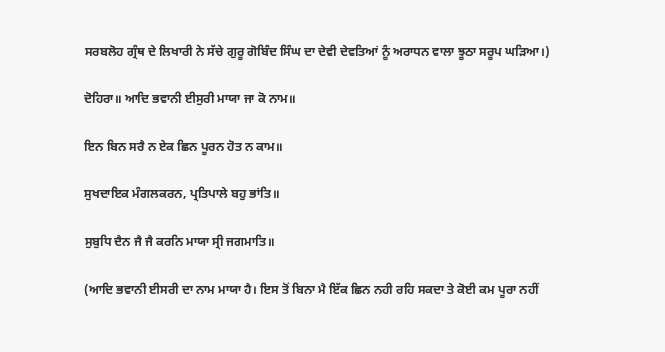ਸਰਬਲੋਹ ਗ੍ਰੰਥ ਦੇ ਲਿਖਾਰੀ ਨੇ ਸੱਚੇ ਗੁਰੂ ਗੋਬਿੰਦ ਸਿੰਘ ਦਾ ਦੇਵੀ ਦੇਵਤਿਆਂ ਨੂੰ ਅਰਾਧਨ ਵਾਲਾ ਝੂਠਾ ਸਰੂਪ ਘੜਿਆ।)

ਦੋਹਿਰਾ॥ ਆਦਿ ਭਵਾਨੀ ਈਸੁਰੀ ਮਾਯਾ ਜਾ ਕੋ ਨਾਮ॥

ਇਨ ਬਿਨ ਸਰੈ ਨ ਏਕ ਛਿਨ ਪੂਰਨ ਹੋਤ ਨ ਕਾਮ॥

ਸੁਖਦਾਇਕ ਮੰਗਲਕਰਨ, ਪ੍ਰਤਿਪਾਲੇ ਬਹੁ ਭਾਂਤਿ॥

ਸੁਬੁਧਿ ਦੈਨ ਜੈ ਜੈ ਕਰਨਿ ਮਾਯਾ ਸ੍ਰੀ ਜਗਮਾਤਿ॥

(ਆਦਿ ਭਵਾਨੀ ਈਸਰੀ ਦਾ ਨਾਮ ਮਾਯਾ ਹੈ। ਇਸ ਤੋਂ ਬਿਨਾ ਮੈ ਇੱਕ ਛਿਨ ਨਹੀ ਰਹਿ ਸਕਦਾ ਤੇ ਕੋਈ ਕਮ ਪੂਰਾ ਨਹੀਂ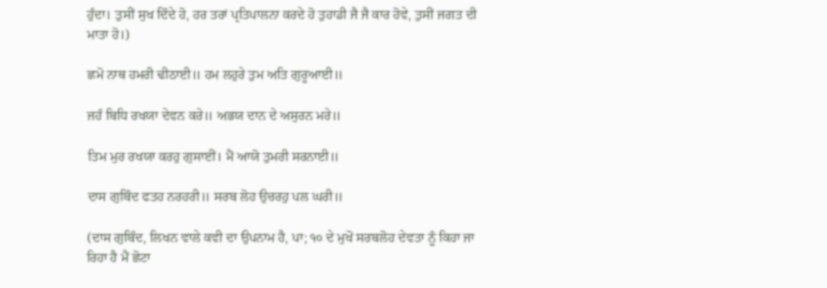ਹੁੰਦਾ। ਤੁਸੀਂ ਸੁਖ ਦਿੰਦੇ ਹੋ, ਹਰ ਤਰਾਂ ਪ੍ਰਤਿਪਾਲਨਾ ਕਰਦੇ ਹੋ ਤੁਹਾਡੀ ਜੈ ਜੈ ਕਾਰ ਹੋਵੇ, ਤੁਸੀਂ ਜਗਤ ਦੀ ਮਾਤਾ ਹੋ।)

ਛਮੋ ਨਾਥ ਹਮਰੀ ਢੀਠਾਈ॥ ਹਮ ਲਹੁਰੇ ਤੁਮ ਅਤਿ ਗੁਰੂਆਈ॥

ਜਹੰ ਬਿਧਿ ਰਖਯਾ ਦੇਵਨ ਕਰੇ॥ ਅਭਯ ਦਾਨ ਦੇ ਅਸੁਰਨ ਮਰੇ॥

ਤਿਮ ਮੁਰ ਰਖਯਾ ਕਰਹੁ ਗੁਸਾਈਂ। ਮੈਂ ਆਯੋ ਤੁਮਰੀ ਸਰਨਾਈ॥

ਦਾਸ ਗੁਬਿੰਦ ਫਤਹ ਨਰਹਰੀ॥ ਸਰਬ ਲੋਹ ਉਚਰਹੁ ਪਲ ਘਰੀ॥

(ਦਾਸ ਗੁਬਿੰਦ, ਲਿਖਨ ਵਾਲੇ ਕਵੀ ਦਾ ਉਪਨਾਮ ਹੈ, ਪਾ; ੧੦ ਦੇ ਮੁਖੋਂ ਸਰਬਲੋਹ ਦੇਵਤਾ ਨੂੰ ਕਿਹਾ ਜਾ ਰਿਹਾ ਹੈ ਮੈਂ ਛੋਟਾ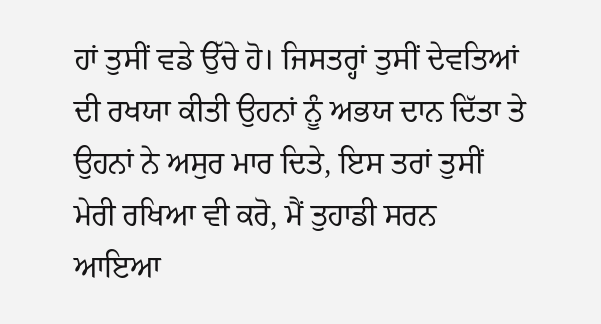ਹਾਂ ਤੁਸੀਂ ਵਡੇ ਉੱਚੇ ਹੋ। ਜਿਸਤਰ੍ਹਾਂ ਤੁਸੀਂ ਦੇਵਤਿਆਂ ਦੀ ਰਖਯਾ ਕੀਤੀ ਉਹਨਾਂ ਨੂੰ ਅਭਯ ਦਾਨ ਦਿੱਤਾ ਤੇ ਉਹਨਾਂ ਨੇ ਅਸੁਰ ਮਾਰ ਦਿਤੇ, ਇਸ ਤਰਾਂ ਤੁਸੀਂ ਮੇਰੀ ਰਖਿਆ ਵੀ ਕਰੋ, ਮੈਂ ਤੁਹਾਡੀ ਸਰਨ ਆਇਆ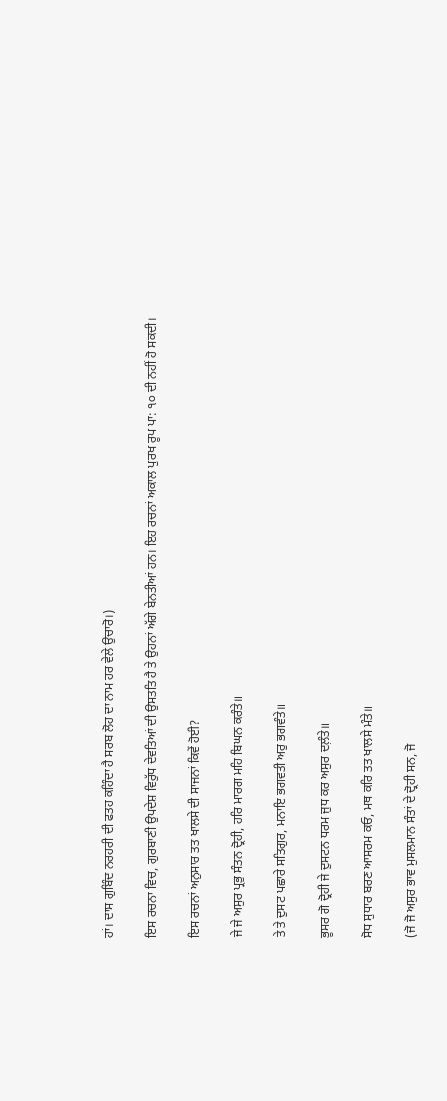ਹਾਂ। ਦਾਸ ਗੁਬਿੰਦ ਨਰਹਰੀ ਦੀ ਫਤਹ ਕਹਿੰਦਾ ਹੈ ਸਰਬ ਲੋਹ ਦਾ ਨਾਮ ਹਰ ਵੇਲੇ ਉਚਾਰੋ।)

ਇਸ ਰਚਨਾ ਵਿਚ, ਗੁਰਬਾਣੀ ਉਪਦੇਸ਼ ਵਿਰੁੱਧ ਦੇਵਤਿਆਂ ਦੀ ਉਸਤਤਿ ਹੈ ਤੇ ਉਹਨਾਂ ਅੱਗੇ ਬੇਨਤੀਆਂ ਹਨ। ਇਹ ਰਚਨਾਂ ਅਕਾਲ ਪੁਰਖ ਰੂਪ ਪਾ: ੧੦ ਦੀ ਨਹੀਂ ਹੋ ਸਕਦੀ।

ਇਸ ਰਚਨਾਂ ਅਨੁਸਾਰ ਤਤ ਖਾਲਸੇ ਦੀ ਸਾਜਨਾਂ ਕਿਵੇਂ ਹੋਈ?

ਜੇ ਜੇ ਅਸੁਰ ਪ੍ਰਭੁ ਸੰਤਨ ਦ੍ਰੋਹੀ, ਹਰਿ ਮਾਰਗ ਮਹਿ ਬਿਘਨ ਕਰੰਤੇ॥

ਤੇ ਤੇ ਦੁਸਟ ਪਛਾਰੇ ਸਤਿਗੁਰ, ਮਨਾਇ ਭਗਵਤੀ ਅਰੁ ਭਗਵੰਤੇ॥

ਭੂਸਰ ਗੋ ਦ੍ਰੋਹੀ ਜੇ ਦੁਸਟਨ ਧਰਮ ਜੁਧ ਕਰ ਅਸੁਰ ਦਲ਼ੰਤੇ॥

ਸੋਧ ਸੁਧਾਰ ਬਰਣ ਆਸਰਮ ਕਓ, ਮਥ ਕਰਿ ਤਤ ਖਾਲਸੇ ਮੰਤੇ॥

(ਜੋ ਜੋ ਅਸੁਰ ਭਾਵ ਮੁਸਲਮਾਨ ਸੰਤਾਂ ਦੇ ਦ੍ਰੋਹੀ ਸਨ, ਜੋ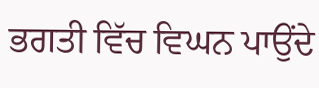ਭਗਤੀ ਵਿੱਚ ਵਿਘਨ ਪਾਉਂਦੇ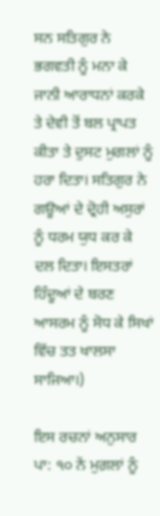ਸਨ ਸਤਿਗੁਰ ਨੇ ਭਗਵਤੀ ਨੂੰ ਮਨਾ ਕੇ ਜਾਨੀ ਆਰਾਧਨਾਂ ਕਰਕੇ ਤੇ ਦੇਵੀ ਤੋਂ ਬਲ ਪ੍ਰਾਪਤ ਕੀਤਾ ਤੇ ਦੁਸਟ ਮੁਗਲਾਂ ਨੂੰ ਹਰਾ ਦਿਤਾ। ਸਤਿਗੁਰ ਨੇ ਗਊਆਂ ਦੇ ਦ੍ਰੋਹੀ ਅਸੁਰਾਂ ਨੂੰ ਧਰਮ ਯੁਧ ਕਰ ਕੇ ਦਲ ਦਿਤਾ। ਇਸਤਰਾਂ ਹਿੰਦੂਆਂ ਦੇ ਬਰਣ ਆਸਰਮ ਨੂੰ ਸੋਧ ਕੇ ਸਿਖਾਂ ਵਿੱਚ ਤਤ ਖਾਲਸਾ ਸਾਜਿਆ।)

ਇਸ ਰਚਨਾਂ ਅਨੁਸਾਰ ਪਾ: ੧੦ ਨੇਂ ਮੁਗ਼ਲਾਂ ਨੂੰ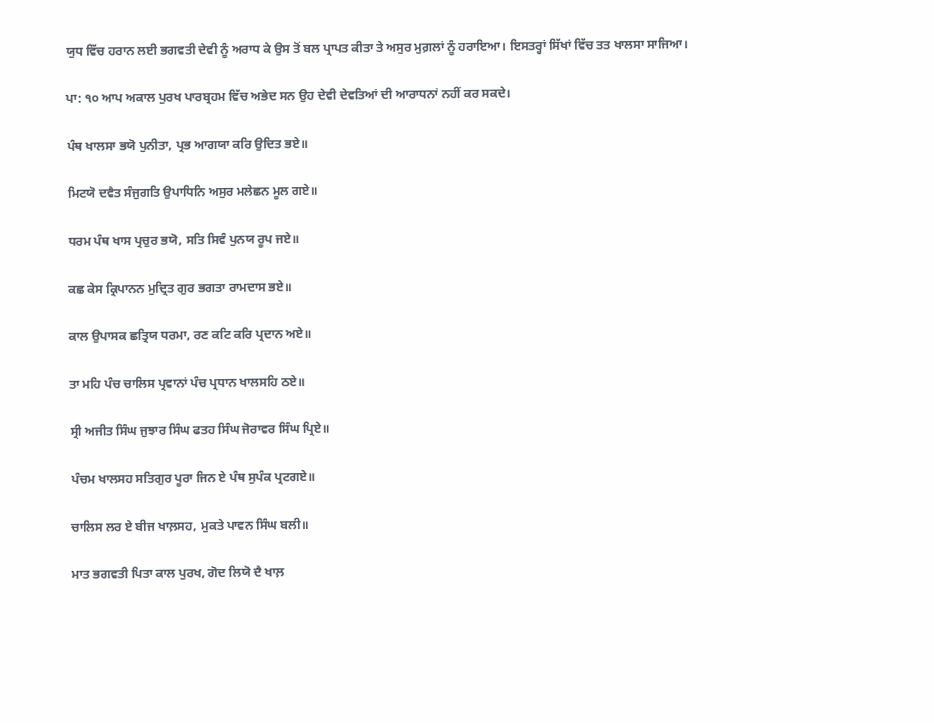ਯੁਧ ਵਿੱਚ ਹਰਾਨ ਲਈ ਭਗਵਤੀ ਦੇਵੀ ਨੂੰ ਅਰਾਧ ਕੇ ਉਸ ਤੋਂ ਬਲ ਪ੍ਰਾਪਤ ਕੀਤਾ ਤੇ ਅਸੁਰ ਮੁਗ਼ਲਾਂ ਨੂੰ ਹਰਾਇਆ। ਇਸਤਰ੍ਹਾਂ ਸਿੱਖਾਂ ਵਿੱਚ ਤਤ ਖਾਲਸਾ ਸਾਜਿਆ।

ਪਾ: ੧੦ ਆਪ ਅਕਾਲ ਪੁਰਖ ਪਾਰਬ੍ਰਹਮ ਵਿੱਚ ਅਭੇਦ ਸਨ ਉਹ ਦੇਵੀ ਦੇਵਤਿਆਂ ਦੀ ਆਰਾਧਨਾਂ ਨਹੀਂ ਕਰ ਸਕਦੇ।

ਪੰਥ ਖਾਲਸਾ ਭਯੋ ਪੁਨੀਤਾ, ਪ੍ਰਭ ਆਗਯਾ ਕਰਿ ਉਦਿਤ ਭਏ॥

ਮਿਟਯੋ ਦਵੈਤ ਸੰਜੁਗਤਿ ਉਪਾਧਿਨਿ ਅਸੁਰ ਮਲੇਛਨ ਮੂਲ ਗਏ॥

ਧਰਮ ਪੰਥ ਖਾਸ ਪ੍ਰਚੁਰ ਭਯੋ, ਸਤਿ ਸਿਵੰ ਪੁਨਯ ਰੂਪ ਜਏ॥

ਕਛ ਕੇਸ ਕ੍ਰਿਪਾਨਨ ਮੁਦ੍ਰਿਤ ਗੁਰ ਭਗਤਾ ਰਾਮਦਾਸ ਭਏ॥

ਕਾਲ ਉਪਾਸਕ ਛਤ੍ਰਿਯ ਧਰਮਾ, ਰਣ ਕਟਿ ਕਰਿ ਪ੍ਰਦਾਨ ਅਏ॥

ਤਾ ਮਹਿ ਪੰਚ ਚਾਲਿਸ ਪ੍ਰਵਾਨਾਂ ਪੰਚ ਪ੍ਰਧਾਨ ਖਾਲਸਹਿ ਠਏ॥

ਸ੍ਰੀ ਅਜੀਤ ਸਿੰਘ ਜੁਝਾਰ ਸਿੰਘ ਫਤਹ ਸਿੰਘ ਜੋਰਾਵਰ ਸਿੰਘ ਪ੍ਰਿਏ॥

ਪੰਚਮ ਖਾਲਸਹ ਸਤਿਗੁਰ ਪੂਰਾ ਜਿਨ ਏ ਪੰਥ ਸੁਪੰਕ ਪ੍ਰਟਗਏ॥

ਚਾਲਿਸ ਲਰ ਏ ਬੀਜ ਖਾਲ਼ਸਹ, ਮੁਕਤੇ ਪਾਵਨ ਸਿੰਘ ਬਲੀ॥

ਮਾਤ ਭਗਵਤੀ ਪਿਤਾ ਕਾਲ ਪੁਰਖ, ਗੋਦ ਲਿਯੋ ਦੈ ਖਾਲ਼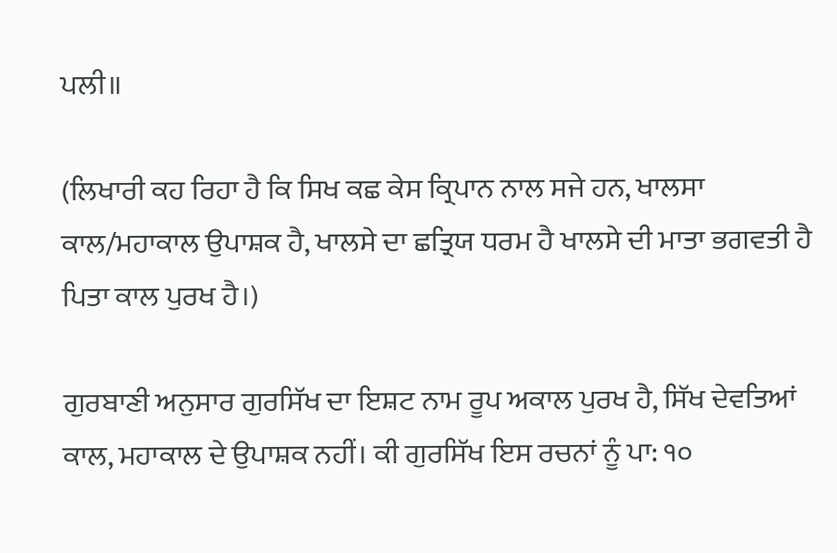ਪਲੀ॥

(ਲਿਖਾਰੀ ਕਹ ਰਿਹਾ ਹੈ ਕਿ ਸਿਖ ਕਛ ਕੇਸ ਕ੍ਰਿਪਾਨ ਨਾਲ ਸਜੇ ਹਨ, ਖਾਲਸਾ ਕਾਲ/ਮਹਾਕਾਲ ਉਪਾਸ਼ਕ ਹੈ, ਖਾਲਸੇ ਦਾ ਛਤ੍ਰਿਯ ਧਰਮ ਹੈ ਖਾਲਸੇ ਦੀ ਮਾਤਾ ਭਗਵਤੀ ਹੈ ਪਿਤਾ ਕਾਲ ਪੁਰਖ ਹੈ।)

ਗੁਰਬਾਣੀ ਅਨੁਸਾਰ ਗੁਰਸਿੱਖ ਦਾ ਇਸ਼ਟ ਨਾਮ ਰੂਪ ਅਕਾਲ ਪੁਰਖ ਹੈ, ਸਿੱਖ ਦੇਵਤਿਆਂ ਕਾਲ, ਮਹਾਕਾਲ ਦੇ ਉਪਾਸ਼ਕ ਨਹੀਂ। ਕੀ ਗੁਰਸਿੱਖ ਇਸ ਰਚਨਾਂ ਨੂੰ ਪਾ: ੧੦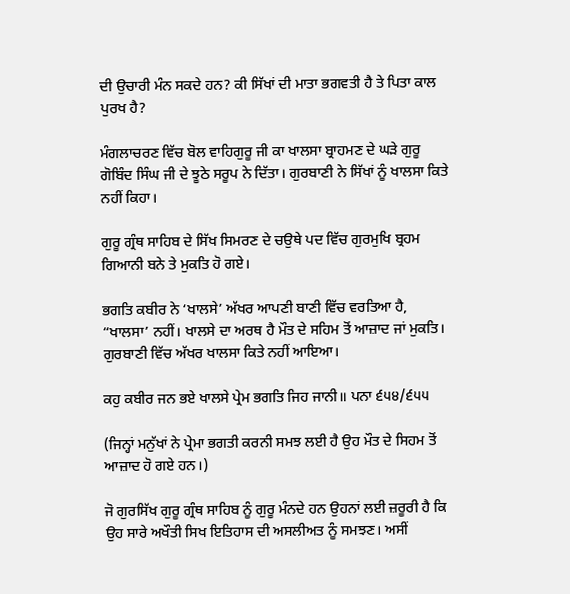ਦੀ ਉਚਾਰੀ ਮੰਨ ਸਕਦੇ ਹਨ? ਕੀ ਸਿੱਖਾਂ ਦੀ ਮਾਤਾ ਭਗਵਤੀ ਹੈ ਤੇ ਪਿਤਾ ਕਾਲ ਪੁਰਖ ਹੈ?

ਮੰਗਲਾਚਰਣ ਵਿੱਚ ਬੋਲ ਵਾਹਿਗੁਰੂ ਜੀ ਕਾ ਖਾਲਸਾ ਬ੍ਰਾਹਮਣ ਦੇ ਘੜੇ ਗੁਰੂ ਗੋਬਿੰਦ ਸਿੰਘ ਜੀ ਦੇ ਝੂਠੇ ਸਰੂਪ ਨੇ ਦਿੱਤਾ। ਗੁਰਬਾਣੀ ਨੇ ਸਿੱਖਾਂ ਨੂੰ ਖਾਲਸਾ ਕਿਤੇ ਨਹੀਂ ਕਿਹਾ।

ਗੁਰੂ ਗ੍ਰੰਥ ਸਾਹਿਬ ਦੇ ਸਿੱਖ ਸਿਮਰਣ ਦੇ ਚਉਥੇ ਪਦ ਵਿੱਚ ਗੁਰਮੁਖਿ ਬ੍ਰਹਮ ਗਿਆਨੀ ਬਨੇ ਤੇ ਮੁਕਤਿ ਹੋ ਗਏ।

ਭਗਤਿ ਕਬੀਰ ਨੇ ‘ਖਾਲਸੇ’ ਅੱਖਰ ਆਪਣੀ ਬਾਣੀ ਵਿੱਚ ਵਰਤਿਆ ਹੈ, “ਖਾਲਸਾ’ ਨਹੀਂ। ਖਾਲਸੇ ਦਾ ਅਰਥ ਹੈ ਮੌਤ ਦੇ ਸਹਿਮ ਤੋਂ ਆਜ਼ਾਦ ਜਾਂ ਮੁਕਤਿ। ਗੁਰਬਾਣੀ ਵਿੱਚ ਅੱਖਰ ਖਾਲਸਾ ਕਿਤੇ ਨਹੀਂ ਆਇਆ।

ਕਹੁ ਕਬੀਰ ਜਨ ਭਏ ਖਾਲਸੇ ਪ੍ਰੇਮ ਭਗਤਿ ਜਿਹ ਜਾਨੀ॥ ਪਨਾ ੬੫੪/੬੫੫

(ਜਿਨ੍ਹਾਂ ਮਨੁੱਖਾਂ ਨੇ ਪ੍ਰੇਮਾ ਭਗਤੀ ਕਰਨੀ ਸਮਝ ਲਈ ਹੈ ਉਹ ਮੌਤ ਦੇ ਸਿਹਮ ਤੋਂ ਆਜ਼ਾਦ ਹੋ ਗਏ ਹਨ।)

ਜੋ ਗੁਰਸਿੱਖ ਗੁਰੂ ਗ੍ਰੰਥ ਸਾਹਿਬ ਨੂੰ ਗੁਰੂ ਮੰਨਦੇ ਹਨ ਉਹਨਾਂ ਲਈ ਜ਼ਰੂਰੀ ਹੈ ਕਿ ਉਹ ਸਾਰੇ ਅਖੌਤੀ ਸਿਖ ਇਤਿਹਾਸ ਦੀ ਅਸਲੀਅਤ ਨੂੰ ਸਮਝਣ। ਅਸੀਂ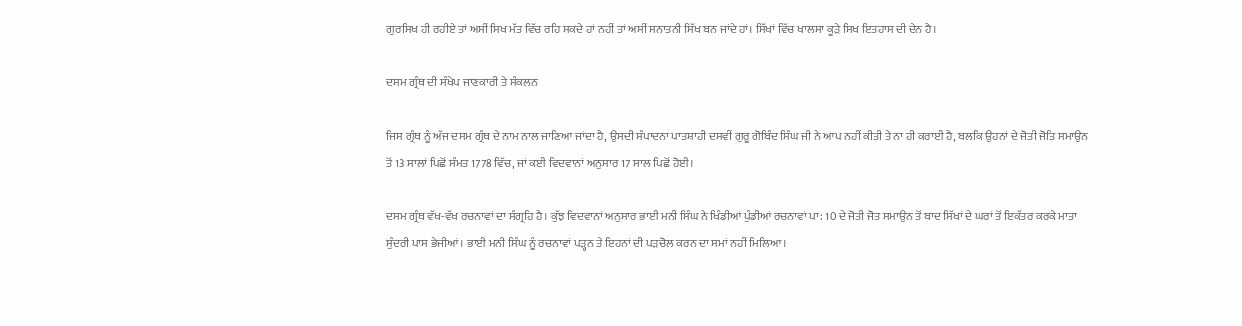ਗੁਰਸਿਖ ਹੀ ਰਹੀਏ ਤਾਂ ਅਸੀਂ ਸਿਖ ਮੱਤ ਵਿੱਚ ਰਹਿ ਸਕਦੇ ਹਾਂ ਨਹੀਂ ਤਾਂ ਅਸੀਂ ਸਨਾਤਨੀ ਸਿੱਖ ਬਨ ਜਾਂਦੇ ਹਾਂ। ਸਿੱਖਾਂ ਵਿੱਚ ਖਾਲਸਾ ਕੂੜੇ ਸਿਖ ਇਤਹਾਸ ਦੀ ਦੇਨ ਹੈ।

ਦਸਮ ਗ੍ਰੰਥ ਦੀ ਸੰਖੇਪ ਜਾਣਕਾਰੀ ਤੇ ਸੰਕਲਨ

ਜਿਸ ਗ੍ਰੰਥ ਨੂੰ ਅੱਜ ਦਸਮ ਗ੍ਰੰਥ ਦੇ ਨਾਮ ਨਾਲ ਜਾਣਿਆ ਜਾਂਦਾ ਹੈ, ਉਸਦੀ ਸੰਪਾਦਨਾ ਪਾਤਸ਼ਾਹੀ ਦਸਵੀਂ ਗੁਰੂ ਗੋਬਿੰਦ ਸਿੰਘ ਜੀ ਨੇ ਆਪ ਨਹੀਂ ਕੀਤੀ ਤੇ ਨਾ ਹੀ ਕਰਾਈ ਹੈ, ਬਲਕਿ ਉਹਨਾਂ ਦੇ ਜੋਤੀ ਜੋਤਿ ਸਮਾਉਨ ਤੋਂ 13 ਸਾਲਾਂ ਪਿਛੋਂ ਸੰਮਤ 1778 ਵਿੱਚ, ਜਾਂ ਕਈ ਵਿਦਵਾਨਾਂ ਅਨੁਸਾਰ 17 ਸਾਲ ਪਿਛੋਂ ਹੋਈ।

ਦਸਮ ਗ੍ਰੰਥ ਵੱਖ-ਵੱਖ ਰਚਨਾਵਾਂ ਦਾ ਸੰਗ੍ਰਹਿ ਹੈ। ਕੁੱਝ ਵਿਦਵਾਨਾਂ ਅਨੁਸਾਰ ਭਾਈ ਮਨੀ ਸਿੰਘ ਨੇ ਖਿੰਡੀਆਂ ਪੁੰਡੀਆਂ ਰਚਨਾਵਾਂ ਪਾ: 10 ਦੇ ਜੋਤੀ ਜੋਤ ਸਮਾਉਨ ਤੋਂ ਬਾਦ ਸਿੱਖਾਂ ਦੇ ਘਰਾਂ ਤੋਂ ਇਕੱਤਰ ਕਰਕੇ ਮਾਤਾ ਸੁੰਦਰੀ ਪਾਸ ਭੇਜੀਆਂ। ਭਾਈ ਮਨੀ ਸਿੰਘ ਨੂੰ ਰਚਨਾਵਾਂ ਪੜ੍ਹਨ ਤੇ ਇਹਨਾਂ ਦੀ ਪੜਚੋਲ ਕਰਨ ਦਾ ਸਮਾਂ ਨਹੀਂ ਮਿਲਿਆ।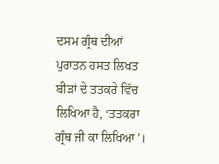ਦਸਮ ਗ੍ਰੰਥ ਦੀਆਂ ਪੁਰਾਤਨ ਹਸਤ ਲਿਖਤ ਬੀੜਾਂ ਦੇ ਤਤਕਰੇ ਵਿੱਚ ਲਿਖਿਆ ਹੈ, ‘ਤਤਕਰਾ ਗ੍ਰੰਥ ਜੀ ਕਾ ਲਿਖਿਆ’।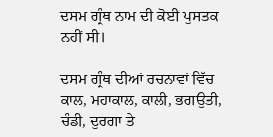ਦਸਮ ਗ੍ਰੰਥ ਨਾਮ ਦੀ ਕੋਈ ਪੁਸਤਕ ਨਹੀਂ ਸੀ।

ਦਸਮ ਗ੍ਰੰਥ ਦੀਆਂ ਰਚਨਾਵਾਂ ਵਿੱਚ ਕਾਲ, ਮਹਾਕਾਲ, ਕਾਲੀ, ਭਗਉਤੀ, ਚੰਡੀ, ਦੁਰਗਾ ਤੇ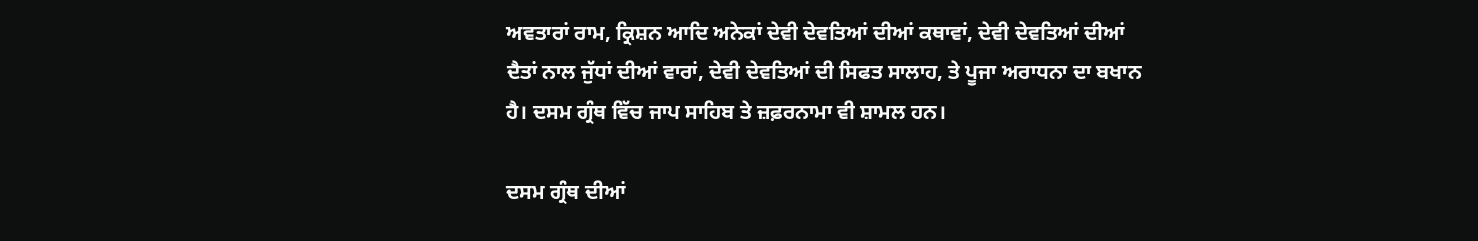ਅਵਤਾਰਾਂ ਰਾਮ, ਕ੍ਰਿਸ਼ਨ ਆਦਿ ਅਨੇਕਾਂ ਦੇਵੀ ਦੇਵਤਿਆਂ ਦੀਆਂ ਕਥਾਵਾਂ, ਦੇਵੀ ਦੇਵਤਿਆਂ ਦੀਆਂ ਦੈਤਾਂ ਨਾਲ ਜੁੱਧਾਂ ਦੀਆਂ ਵਾਰਾਂ, ਦੇਵੀ ਦੇਵਤਿਆਂ ਦੀ ਸਿਫਤ ਸਾਲਾਹ, ਤੇ ਪੂਜਾ ਅਰਾਧਨਾ ਦਾ ਬਖਾਨ ਹੈ। ਦਸਮ ਗ੍ਰੰਥ ਵਿੱਚ ਜਾਪ ਸਾਹਿਬ ਤੇ ਜ਼ਫ਼ਰਨਾਮਾ ਵੀ ਸ਼ਾਮਲ ਹਨ।

ਦਸਮ ਗ੍ਰੰਥ ਦੀਆਂ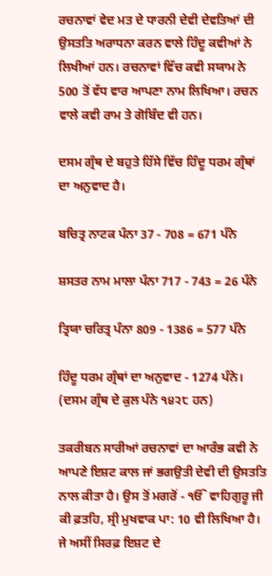ਰਚਨਾਵਾਂ ਵੇਦ ਮਤ ਦੇ ਧਾਰਨੀ ਦੇਵੀ ਦੇਵਤਿਆਂ ਦੀ ਉਸਤਤਿ ਅਰਾਧਨਾ ਕਰਨ ਵਾਲੇ ਹਿੰਦੂ ਕਵੀਆਂ ਨੇ ਲਿਖੀਆਂ ਹਨ। ਰਚਨਾਵਾਂ ਵਿੱਚ ਕਵੀ ਸਯਾਮ ਨੇ 500 ਤੋਂ ਵੱਧ ਵਾਰ ਆਪਣਾ ਨਾਮ ਲਿਖਿਆ। ਰਚਨ ਵਾਲੇ ਕਵੀ ਰਾਮ ਤੇ ਗੋਬਿੰਦ ਵੀ ਹਨ।

ਦਸਮ ਗ੍ਰੰਥ ਦੇ ਬਹੁਤੇ ਹਿੱਸੇ ਵਿੱਚ ਹਿੰਦੂ ਧਰਮ ਗ੍ਰੰਥਾਂ ਦਾ ਅਨੁਵਾਦ ਹੈ।

ਬਚਿਤ੍ਰ ਨਾਟਕ ਪੰਨਾ 37 - 708 = 671 ਪੰਨੇ

ਸ਼ਸਤਰ ਨਾਮ ਮਾਲਾ ਪੰਨਾ 717 - 743 = 26 ਪੰਨੇ

ਤ੍ਰਿਯਾ ਚਰਿਤ੍ਰ ਪੰਨਾ 809 - 1386 = 577 ਪੰਨੇ

ਹਿੰਦੂ ਧਰਮ ਗ੍ਰੰਥਾਂ ਦਾ ਅਨੁਵਾਦ - 1274 ਪੰਨੇ। (ਦਸਮ ਗ੍ਰੰਥ ਦੇ ਕੁਲ ਪੰਨੇ ੧੪੨੮ ਹਨ)

ਤਕਰੀਬਨ ਸਾਰੀਆਂ ਰਚਨਾਵਾਂ ਦਾ ਆਰੰਭ ਕਵੀ ਨੇ ਆਪਣੇ ਇਸ਼ਟ ਕਾਲ ਜਾਂ ਭਗਉਤੀ ਦੇਵੀ ਦੀ ਉਸਤਤਿ ਨਾਲ ਕੀਤਾ ਹੈ। ਉਸ ਤੋਂ ਮਗਰੋਂ - ੴ ਵਾਹਿਗੁਰੂ ਜੀ ਕੀ ਫ਼ਤਹਿ, ਸ੍ਰੀ ਮੁਖਵਾਕ ਪਾ: 10 ਵੀ ਲਿਖਿਆ ਹੈ। ਜੇ ਅਸੀਂ ਸਿਰਫ਼ ਇਸ਼ਟ ਦੇ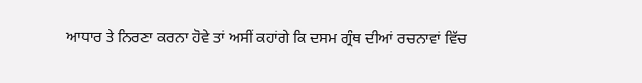ਆਧਾਰ ਤੇ ਨਿਰਣਾ ਕਰਨਾ ਹੋਵੇ ਤਾਂ ਅਸੀਂ ਕਹਾਂਗੇ ਕਿ ਦਸਮ ਗ੍ਰੰਥ ਦੀਆਂ ਰਚਨਾਵਾਂ ਵਿੱਚ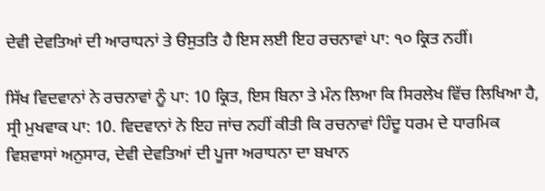ਦੇਵੀ ਦੇਵਤਿਆਂ ਦੀ ਆਰਾਧਨਾਂ ਤੇ ੳਸੁਤਤਿ ਹੈ ਇਸ ਲਈ ਇਹ ਰਚਨਾਵਾਂ ਪਾ: ੧੦ ਕ੍ਰਿਤ ਨਹੀਂ।

ਸਿੱਖ ਵਿਦਵਾਨਾਂ ਨੇ ਰਚਨਾਵਾਂ ਨੂੰ ਪਾ: 10 ਕ੍ਰਿਤ, ਇਸ ਬਿਨਾ ਤੇ ਮੰਨ ਲਿਆ ਕਿ ਸਿਰਲੇਖ ਵਿੱਚ ਲਿਖਿਆ ਹੈ, ਸ੍ਰੀ ਮੁਖਵਾਕ ਪਾ: 10. ਵਿਦਵਾਨਾਂ ਨੇ ਇਹ ਜਾਂਚ ਨਹੀਂ ਕੀਤੀ ਕਿ ਰਚਨਾਵਾਂ ਹਿੰਦੂ ਧਰਮ ਦੇ ਧਾਰਮਿਕ ਵਿਸ਼ਵਾਸਾਂ ਅਨੁਸਾਰ, ਦੇਵੀ ਦੇਵਤਿਆਂ ਦੀ ਪੂਜਾ ਅਰਾਧਨਾ ਦਾ ਬਖਾਨ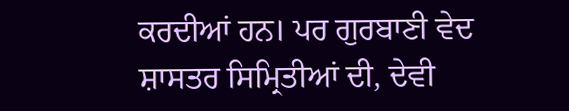ਕਰਦੀਆਂ ਹਨ। ਪਰ ਗੁਰਬਾਣੀ ਵੇਦ ਸ਼ਾਸਤਰ ਸਿਮ੍ਰਿਤੀਆਂ ਦੀ, ਦੇਵੀ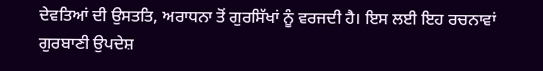ਦੇਵਤਿਆਂ ਦੀ ਉਸਤਤਿ, ਅਰਾਧਨਾ ਤੋਂ ਗੁਰਸਿੱਖਾਂ ਨੂੰ ਵਰਜਦੀ ਹੈ। ਇਸ ਲਈ ਇਹ ਰਚਨਾਵਾਂ ਗੁਰਬਾਣੀ ਉਪਦੇਸ਼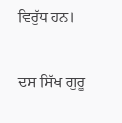ਵਿਰੁੱਧ ਹਨ।

ਦਸ ਸਿੱਖ ਗੁਰੂ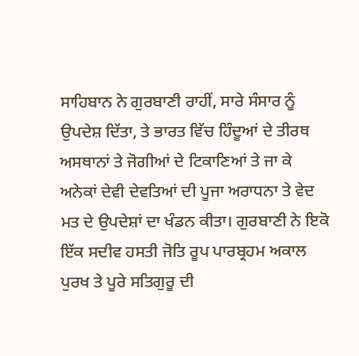ਸਾਹਿਬਾਨ ਨੇ ਗੁਰਬਾਣੀ ਰਾਹੀਂ, ਸਾਰੇ ਸੰਸਾਰ ਨੂੰ ਉਪਦੇਸ਼ ਦਿੱਤਾ, ਤੇ ਭਾਰਤ ਵਿੱਚ ਹਿੰਦੂਆਂ ਦੇ ਤੀਰਥ ਅਸਥਾਨਾਂ ਤੇ ਜੋਗੀਆਂ ਦੇ ਟਿਕਾਣਿਆਂ ਤੇ ਜਾ ਕੇ ਅਨੇਕਾਂ ਦੇਵੀ ਦੇਵਤਿਆਂ ਦੀ ਪੂਜਾ ਅਰਾਧਨਾ ਤੇ ਵੇਦ ਮਤ ਦੇ ਉਪਦੇਸ਼ਾਂ ਦਾ ਖੰਡਨ ਕੀਤਾ। ਗੁਰਬਾਣੀ ਨੇ ਇਕੋ ਇੱਕ ਸਦੀਵ ਹਸਤੀ ਜੋਤਿ ਰੂਪ ਪਾਰਬ੍ਰਹਮ ਅਕਾਲ ਪੁਰਖ ਤੇ ਪੂਰੇ ਸਤਿਗੁਰੂ ਦੀ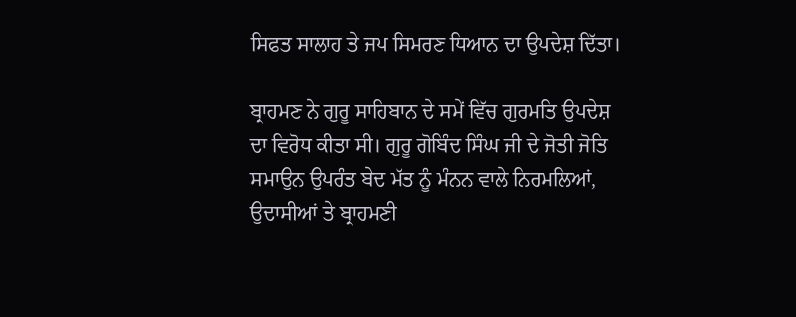ਸਿਫਤ ਸਾਲਾਹ ਤੇ ਜਪ ਸਿਮਰਣ ਧਿਆਨ ਦਾ ਉਪਦੇਸ਼ ਦਿੱਤਾ।

ਬ੍ਰਾਹਮਣ ਨੇ ਗੁਰੂ ਸਾਹਿਬਾਨ ਦੇ ਸਮੇਂ ਵਿੱਚ ਗੁਰਮਤਿ ਉਪਦੇਸ਼ ਦਾ ਵਿਰੋਧ ਕੀਤਾ ਸੀ। ਗੁਰੂ ਗੋਬਿੰਦ ਸਿੰਘ ਜੀ ਦੇ ਜੋਤੀ ਜੋਤਿ ਸਮਾਉਨ ਉਪਰੰਤ ਬੇਦ ਮੱਤ ਨੂੰ ਮੰਨਨ ਵਾਲੇ ਨਿਰਮਲਿਆਂ, ਉਦਾਸੀਆਂ ਤੇ ਬ੍ਰਾਹਮਣੀ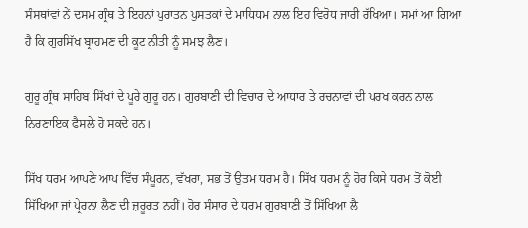ਸੰਸਥਾਂਵਾਂ ਨੇਂ ਦਸਮ ਗ੍ਰੰਥ ਤੇ ਇਹਨਾਂ ਪੁਰਾਤਨ ਪੁਸਤਕਾਂ ਦੇ ਮਾਧਿਧਮ ਨਾਲ ਇਹ ਵਿਰੋਧ ਜਾਰੀ ਰੱਖਿਆ। ਸਮਾਂ ਆ ਗਿਆ ਹੈ ਕਿ ਗੁਰਸਿੱਖ ਬ੍ਰਾਹਮਣ ਦੀ ਕੂਟ ਨੀਤੀ ਨੂੰ ਸਮਝ ਲੈਣ।

ਗੁਰੂ ਗ੍ਰੰਥ ਸਾਹਿਬ ਸਿੱਖਾਂ ਦੇ ਪੂਰੇ ਗੁਰੂ ਹਨ। ਗੁਰਬਾਣੀ ਦੀ ਵਿਚਾਰ ਦੇ ਆਧਾਰ ਤੇ ਰਚਨਾਵਾਂ ਦੀ ਪਰਖ ਕਰਨ ਨਾਲ ਨਿਰਣਾਇਕ ਫੈਸਲੇ ਹੋ ਸਕਦੇ ਹਨ।

ਸਿੱਖ ਧਰਮ ਆਪਣੇ ਆਪ ਵਿੱਚ ਸੰਪੂਰਨ, ਵੱਖਰਾ, ਸਭ ਤੋਂ ਉਤਮ ਧਰਮ ਹੈ। ਸਿੱਖ ਧਰਮ ਨੂੰ ਹੋਰ ਕਿਸੇ ਧਰਮ ਤੋਂ ਕੋਈ ਸਿੱਖਿਆ ਜਾਂ ਪ੍ਰੇਰਨਾ ਲੈਣ ਦੀ ਜ਼ਰੂਰਤ ਨਹੀਂ। ਹੋਰ ਸੰਸਾਰ ਦੇ ਧਰਮ ਗੁਰਬਾਣੀ ਤੋਂ ਸਿੱਖਿਆ ਲੈ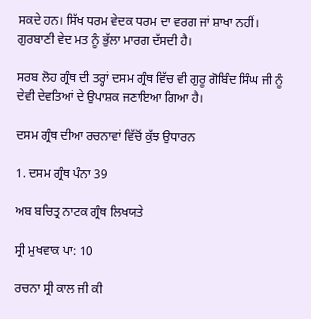ਸਕਦੇ ਹਨ। ਸਿੱਖ ਧਰਮ ਵੇਦਕ ਧਰਮ ਦਾ ਵਰਗ ਜਾਂ ਸ਼ਾਖਾ ਨਹੀਂ। ਗੁਰਬਾਣੀ ਵੇਦ ਮਤ ਨੂੰ ਭੁੱਲਾ ਮਾਰਗ ਦੱਸਦੀ ਹੈ।

ਸਰਬ ਲੋਹ ਗ੍ਰੰਥ ਦੀ ਤਰ੍ਹਾਂ ਦਸਮ ਗ੍ਰੰਥ ਵਿੱਚ ਵੀ ਗੁਰੂ ਗੋਬਿੰਦ ਸਿੰਘ ਜੀ ਨੂੰ ਦੇਵੀ ਦੇਵਤਿਆਂ ਦੇ ਉਪਾਸ਼ਕ ਜਣਾਇਆ ਗਿਆ ਹੈ।

ਦਸਮ ਗ੍ਰੰਥ ਦੀਆ ਰਚਨਾਵਾਂ ਵਿੱਚੋਂ ਕੁੱਝ ਉਧਾਰਨ

1. ਦਸਮ ਗ੍ਰੰਥ ਪੰਨਾ 39

ਅਬ ਬਚਿਤ੍ਰ ਨਾਟਕ ਗ੍ਰੰਥ ਲਿਖਯਤੇ

ਸ੍ਰੀ ਮੁਖਵਾਕ ਪਾ: 10

ਰਚਨਾ ਸ੍ਰੀ ਕਾਲ ਜੀ ਕੀ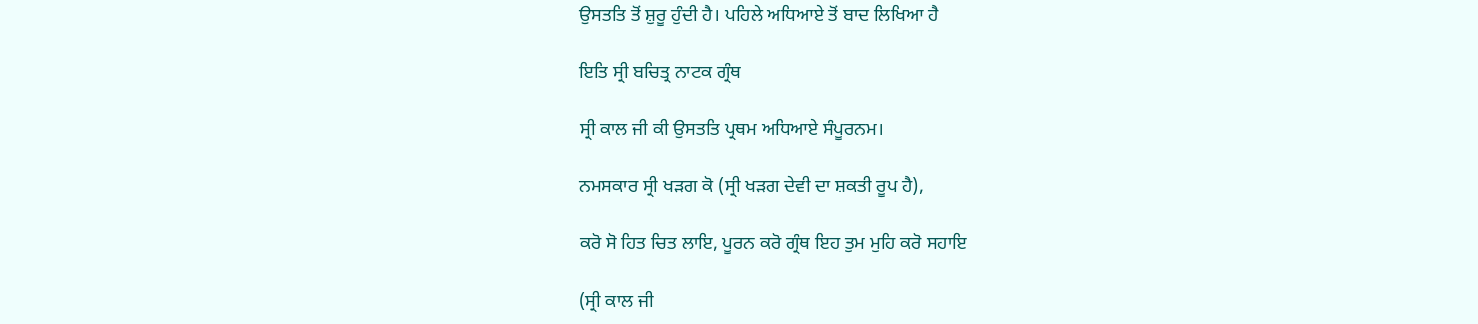ਉਸਤਤਿ ਤੋਂ ਸ਼ੁਰੂ ਹੁੰਦੀ ਹੈ। ਪਹਿਲੇ ਅਧਿਆਏ ਤੋਂ ਬਾਦ ਲਿਖਿਆ ਹੈ

ਇਤਿ ਸ੍ਰੀ ਬਚਿਤ੍ਰ ਨਾਟਕ ਗ੍ਰੰਥ

ਸ੍ਰੀ ਕਾਲ ਜੀ ਕੀ ਉਸਤਤਿ ਪ੍ਰਥਮ ਅਧਿਆਏ ਸੰਪੂਰਨਮ।

ਨਮਸਕਾਰ ਸ੍ਰੀ ਖੜਗ ਕੋ (ਸ੍ਰੀ ਖੜਗ ਦੇਵੀ ਦਾ ਸ਼ਕਤੀ ਰੂਪ ਹੈ),

ਕਰੋ ਸੋ ਹਿਤ ਚਿਤ ਲਾਇ, ਪੂਰਨ ਕਰੋ ਗ੍ਰੰਥ ਇਹ ਤੁਮ ਮੁਹਿ ਕਰੋ ਸਹਾਇ

(ਸ੍ਰੀ ਕਾਲ ਜੀ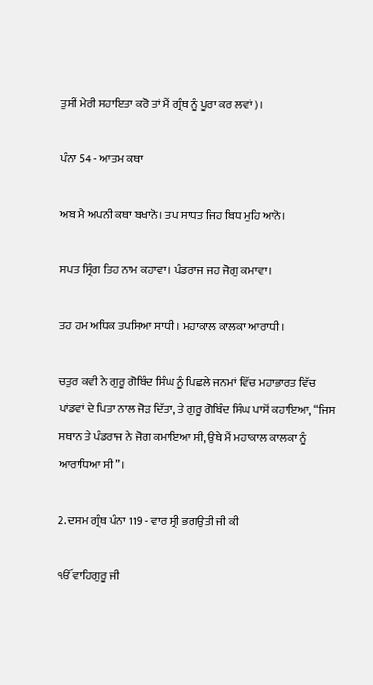ਤੁਸੀਂ ਮੇਰੀ ਸਹਾਇਤਾ ਕਰੋ ਤਾਂ ਮੈਂ ਗ੍ਰੰਥ ਨੂੰ ਪੂਰਾ ਕਰ ਲਵਾਂ)।

ਪੰਨਾ 54 - ਆਤਮ ਕਥਾ

ਅਬ ਮੈ ਅਪਨੀ ਕਥਾ ਬਖਾਨੋ। ਤਪ ਸਾਧਤ ਜਿਹ ਬਿਧ ਮੁਹਿ ਆਨੋ।

ਸਪਤ ਸ੍ਰਿੰਗ ਤਿਹ ਨਾਮ ਕਹਾਵਾ। ਪੰਡਰਾਜ ਜਹ ਜੋਗੁ ਕਮਾਵਾ।

ਤਹ ਹਮ ਅਧਿਕ ਤਪਸਿਆ ਸਾਧੀ। ਮਹਾਕਾਲ ਕਾਲਕਾ ਆਰਾਧੀ।

ਚਤੁਰ ਕਵੀ ਨੇ ਗੁਰੂ ਗੋਬਿੰਦ ਸਿੰਘ ਨੂੰ ਪਿਛਲੇ ਜਨਮਾਂ ਵਿੱਚ ਮਹਾਭਾਰਤ ਵਿੱਚ ਪਾਂਡਵਾਂ ਦੇ ਪਿਤਾ ਨਾਲ ਜੋੜ ਦਿੱਤਾ, ਤੇ ਗੁਰੂ ਗੋਬਿੰਦ ਸਿੰਘ ਪਾਸੋਂ ਕਹਾਇਆ, “ਜਿਸ ਸਥਾਨ ਤੇ ਪੰਡਰਾਜ ਨੇ ਜੋਗ ਕਮਾਇਆ ਸੀ, ਉਥੇ ਮੈਂ ਮਹਾਕਾਲ ਕਾਲਕਾ ਨੂੰ ਆਰਾਧਿਆ ਸੀ”।

2. ਦਸਮ ਗ੍ਰੰਥ ਪੰਨਾ 119 - ਵਾਰ ਸ੍ਰੀ ਭਗਉਤੀ ਜੀ ਕੀ

ੴ ਵਾਹਿਗੁਰੂ ਜੀ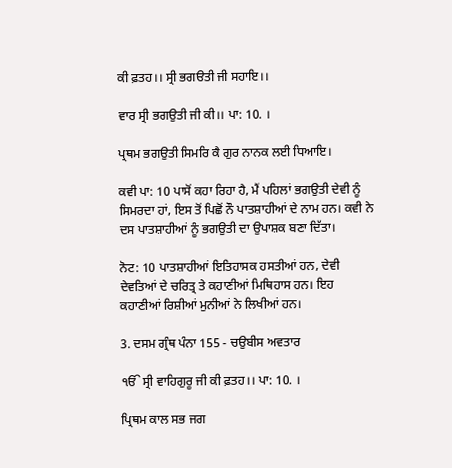ਕੀ ਫ਼ਤਹ।। ਸ੍ਰੀ ਭਗੳਤੀ ਜੀ ਸਹਾਇ।।

ਵਾਰ ਸ੍ਰੀ ਭਗਉਤੀ ਜੀ ਕੀ।। ਪਾ: 10. ।

ਪ੍ਰਥਮ ਭਗਉਤੀ ਸਿਮਰਿ ਕੈ ਗੁਰ ਨਾਨਕ ਲਈ ਧਿਆਇ।

ਕਵੀ ਪਾ: 10 ਪਾਸੋਂ ਕਹਾ ਰਿਹਾ ਹੈ, ਮੈਂ ਪਹਿਲਾਂ ਭਗਉਤੀ ਦੇਵੀ ਨੂੰ ਸਿਮਰਦਾ ਹਾਂ, ਇਸ ਤੋਂ ਪਿਛੋਂ ਨੌ ਪਾਤਸ਼ਾਹੀਆਂ ਦੇ ਨਾਮ ਹਨ। ਕਵੀ ਨੇ ਦਸ ਪਾਤਸ਼ਾਹੀਆਂ ਨੂੰ ਭਗਉਤੀ ਦਾ ਉਪਾਸ਼ਕ ਬਣਾ ਦਿੱਤਾ।

ਨੋਟ: 10 ਪਾਤਸ਼ਾਹੀਆਂ ਇਤਿਹਾਸਕ ਹਸਤੀਆਂ ਹਨ, ਦੇਵੀ ਦੇਵਤਿਆਂ ਦੇ ਚਰਿਤ੍ਰ ਤੇ ਕਹਾਣੀਆਂ ਮਿਥਿਹਾਸ ਹਨ। ਇਹ ਕਹਾਣੀਆਂ ਰਿਸ਼ੀਆਂ ਮੁਨੀਆਂ ਨੇ ਲਿਖੀਆਂ ਹਨ।

3. ਦਸਮ ਗ੍ਰੰਥ ਪੰਨਾ 155 - ਚਉਬੀਸ ਅਵਤਾਰ

ੴ ਸ੍ਰੀ ਵਾਹਿਗੁਰੂ ਜੀ ਕੀ ਫ਼ਤਹ।। ਪਾ: 10. ।

ਪ੍ਰਿਥਮ ਕਾਲ ਸਭ ਜਗ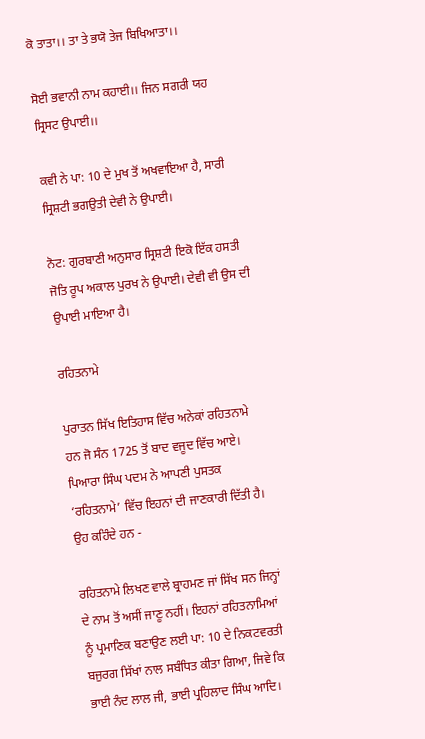ਕੋ ਤਾਤਾ।। ਤਾ ਤੇ ਭਯੋ ਤੇਜ ਬਿਖਿਆਤਾ।।

ਸੋਈ ਭਵਾਨੀ ਨਾਮ ਕਹਾਈ।। ਜਿਨ ਸਗਰੀ ਯਹ ਸ੍ਰਿਸਟ ਉਪਾਈ।।

ਕਵੀ ਨੇ ਪਾ: 10 ਦੇ ਮੁਖ ਤੋਂ ਅਖਵਾਇਆ ਹੈ, ਸਾਰੀ ਸ੍ਰਿਸ਼ਟੀ ਭਗਉਤੀ ਦੇਵੀ ਨੇ ਉਪਾਈ।

ਨੋਟ: ਗੁਰਬਾਣੀ ਅਨੁਸਾਰ ਸ੍ਰਿਸ਼ਟੀ ਇਕੋ ਇੱਕ ਹਸਤੀ ਜੋਤਿ ਰੂਪ ਅਕਾਲ ਪੁਰਖ ਨੇ ਉਪਾਈ। ਦੇਵੀ ਵੀ ਉਸ ਦੀ ਉਪਾਈ ਮਾਇਆ ਹੈ।

ਰਹਿਤਨਾਮੇ

ਪੁਰਾਤਨ ਸਿੱਖ ਇਤਿਹਾਸ ਵਿੱਚ ਅਨੇਕਾਂ ਰਹਿਤਨਾਮੇ ਹਨ ਜੋ ਸੰਨ 1725 ਤੋਂ ਬਾਦ ਵਜੂਦ ਵਿੱਚ ਆਏ। ਪਿਆਰਾ ਸਿੰਘ ਪਦਮ ਨੇ ਆਪਣੀ ਪੁਸਤਕ ‘ਰਹਿਤਨਾਮੇ’ ਵਿੱਚ ਇਹਨਾਂ ਦੀ ਜਾਣਕਾਰੀ ਦਿੱਤੀ ਹੈ। ਉਹ ਕਹਿੰਦੇ ਹਨ -

ਰਹਿਤਨਾਮੇ ਲਿਖਣ ਵਾਲੇ ਬ੍ਰਾਹਮਣ ਜਾਂ ਸਿੱਖ ਸਨ ਜਿਨ੍ਹਾਂ ਦੇ ਨਾਮ ਤੋਂ ਅਸੀਂ ਜਾਣੂ ਨਹੀਂ। ਇਹਨਾਂ ਰਹਿਤਨਾਮਿਆਂ ਨੂੰ ਪ੍ਰਮਾਣਿਕ ਬਣਾਉਣ ਲਈ ਪਾ: 10 ਦੇ ਨਿਕਟਵਰਤੀ ਬਜੁਰਗ ਸਿੱਖਾਂ ਨਾਲ ਸਬੰਧਿਤ ਕੀਤਾ ਗਿਆ, ਜਿਵੇ ਕਿ ਭਾਈ ਨੰਦ ਲਾਲ ਜੀ, ਭਾਈ ਪ੍ਰਹਿਲਾਦ ਸਿੰਘ ਆਦਿ।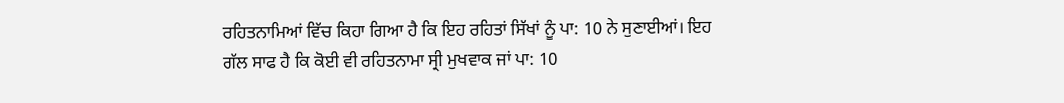ਰਹਿਤਨਾਮਿਆਂ ਵਿੱਚ ਕਿਹਾ ਗਿਆ ਹੈ ਕਿ ਇਹ ਰਹਿਤਾਂ ਸਿੱਖਾਂ ਨੂੰ ਪਾ: 10 ਨੇ ਸੁਣਾਈਆਂ। ਇਹ ਗੱਲ ਸਾਫ ਹੈ ਕਿ ਕੋਈ ਵੀ ਰਹਿਤਨਾਮਾ ਸ੍ਰੀ ਮੁਖਵਾਕ ਜਾਂ ਪਾ: 10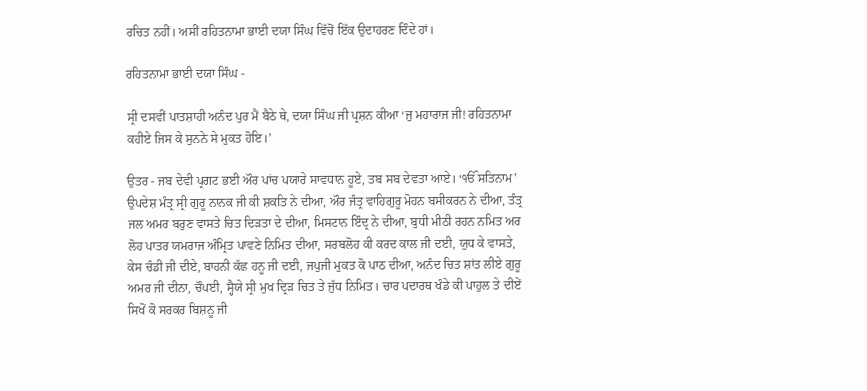ਰਚਿਤ ਨਹੀਂ। ਅਸੀਂ ਰਹਿਤਨਾਮਾ ਭਾਈ ਦਯਾ ਸਿੰਘ ਵਿੱਚੋਂ ਇੱਕ ਉਦਾਹਰਣ ਦਿੰਦੇ ਹਾਂ।

ਰਹਿਤਨਾਮਾ ਭਾਈ ਦਯਾ ਸਿੰਘ -

ਸ੍ਰੀ ਦਸਵੀਂ ਪਾਤਸ਼ਾਹੀ ਅਨੰਦ ਪੁਰ ਮੈਂ ਬੈਠੇ ਥੇ, ਦਯਾ ਸਿੰਘ ਜੀ ਪ੍ਰਸ਼ਨ ਕੀਆ ‘ਜੁ ਮਹਾਰਾਜ ਜੀ! ਰਹਿਤਨਾਮਾ ਕਹੀਏ ਜਿਸ ਕੇ ਸੁਨਨੇ ਸੇ ਮੁਕਤ ਹੋਇ।’

ਉਤਰ - ਜਬ ਦੇਵੀ ਪ੍ਰਗਟ ਭਈ ਔਰ ਪਾਂਚ ਪਯਾਰੇ ਸਾਵਧਾਨ ਹੂਏ, ਤਬ ਸਬ ਦੇਵਤਾ ਆਏ। ‘ੴ ਸਤਿਨਾਮ’ ਉਪਦੇਸ਼ ਮੰਤ੍ਰ ਸ੍ਰੀ ਗੁਰੂ ਨਾਨਕ ਜੀ ਕੀ ਸ਼ਕਤਿ ਨੇ ਦੀਆ, ਔਰ ਜੰਤ੍ਰ ਵਾਹਿਗੁਰੂ ਮੋਹਨ ਬਸੀਕਰਨ ਨੇ ਦੀਆ, ਤੰਤ੍ਰ ਜਲ ਅਮਰ ਬਰੁਣ ਵਾਸਤੇ ਚਿਤ ਦਿੜਤਾ ਦੇ ਦੀਆ, ਮਿਸਟਾਨ ਇੰਦ੍ਰ ਨੇ ਦੀਆ, ਬੁਧੀ ਮੀਠੀ ਰਹਨ ਨਮਿਤ ਅਰ ਲੋਹ ਪਾਤਰ ਯਮਰਾਜ ਅੰਮ੍ਰਿਤ ਪਾਵਣੇ ਨਿਮਿਤ ਦੀਆ, ਸਰਬਲੋਹ ਕੀ ਕਰਦ ਕਾਲ ਜੀ ਦਈ, ਯੁਧ ਕੇ ਵਾਸਤੇ, ਕੇਸ ਚੰਡੀ ਜੀ ਦੀਏ, ਬਾਹਨੀ ਕੱਛ ਹਨੂ ਜੀ ਦਈ, ਜਪੁਜੀ ਮੁਕਤ ਕੋ ਪਾਠ ਦੀਆ, ਅਨੰਦ ਚਿਤ ਸ਼ਾਂਤ ਲੀਏ ਗੁਰੂ ਅਮਰ ਜੀ ਦੀਨਾ, ਚੌਪਈ, ਸ੍ਹੈਯੇ ਸ੍ਰੀ ਮੁਖ ਦ੍ਰਿੜ ਚਿਤ ਤੇ ਜੁੱਧ ਨਿਮਿਤ। ਚਾਰ ਪਦਾਰਥ ਖੰਡੇ ਕੀ ਪਾਹੁਲ ਤੇ ਦੀਏਂ ਸਿਖੋਂ ਕੋ ਸਰਕਰ ਬਿਸ਼ਨੂ ਜੀ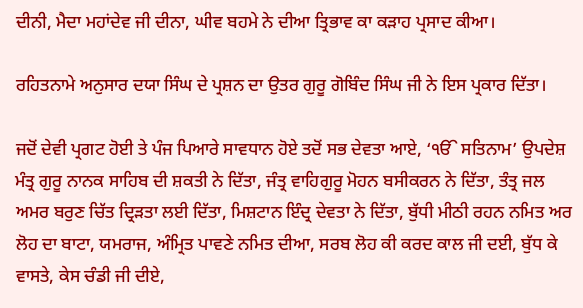ਦੀਨੀ, ਮੈਦਾ ਮਹਾਂਦੇਵ ਜੀ ਦੀਨਾ, ਘੀਵ ਬਹਮੇ ਨੇ ਦੀਆ ਤ੍ਰਿਭਾਵ ਕਾ ਕੜਾਹ ਪ੍ਰਸਾਦ ਕੀਆ।

ਰਹਿਤਨਾਮੇ ਅਨੁਸਾਰ ਦਯਾ ਸਿੰਘ ਦੇ ਪ੍ਰਸ਼ਨ ਦਾ ਉਤਰ ਗੁਰੂ ਗੋਬਿੰਦ ਸਿੰਘ ਜੀ ਨੇ ਇਸ ਪ੍ਰਕਾਰ ਦਿੱਤਾ।

ਜਦੋਂ ਦੇਵੀ ਪ੍ਰਗਟ ਹੋਈ ਤੇ ਪੰਜ ਪਿਆਰੇ ਸਾਵਧਾਨ ਹੋਏ ਤਦੋਂ ਸਭ ਦੇਵਤਾ ਆਏ, ‘ੴ ਸਤਿਨਾਮ’ ਉਪਦੇਸ਼ ਮੰਤ੍ਰ ਗੁਰੂ ਨਾਨਕ ਸਾਹਿਬ ਦੀ ਸ਼ਕਤੀ ਨੇ ਦਿੱਤਾ, ਜੰਤ੍ਰ ਵਾਹਿਗੁਰੂ ਮੋਹਨ ਬਸੀਕਰਨ ਨੇ ਦਿੱਤਾ, ਤੰਤ੍ਰ ਜਲ ਅਮਰ ਬਰੁਣ ਚਿੱਤ ਦ੍ਰਿੜਤਾ ਲਈ ਦਿੱਤਾ, ਮਿਸ਼ਟਾਨ ਇੰਦ੍ਰ ਦੇਵਤਾ ਨੇ ਦਿੱਤਾ, ਬੁੱਧੀ ਮੀਠੀ ਰਹਨ ਨਮਿਤ ਅਰ ਲੋਹ ਦਾ ਬਾਟਾ, ਯਮਰਾਜ, ਅੰਮ੍ਰਿਤ ਪਾਵਣੇ ਨਮਿਤ ਦੀਆ, ਸਰਬ ਲੋਹ ਕੀ ਕਰਦ ਕਾਲ ਜੀ ਦਈ, ਬੁੱਧ ਕੇ ਵਾਸਤੇ, ਕੇਸ ਚੰਡੀ ਜੀ ਦੀਏ,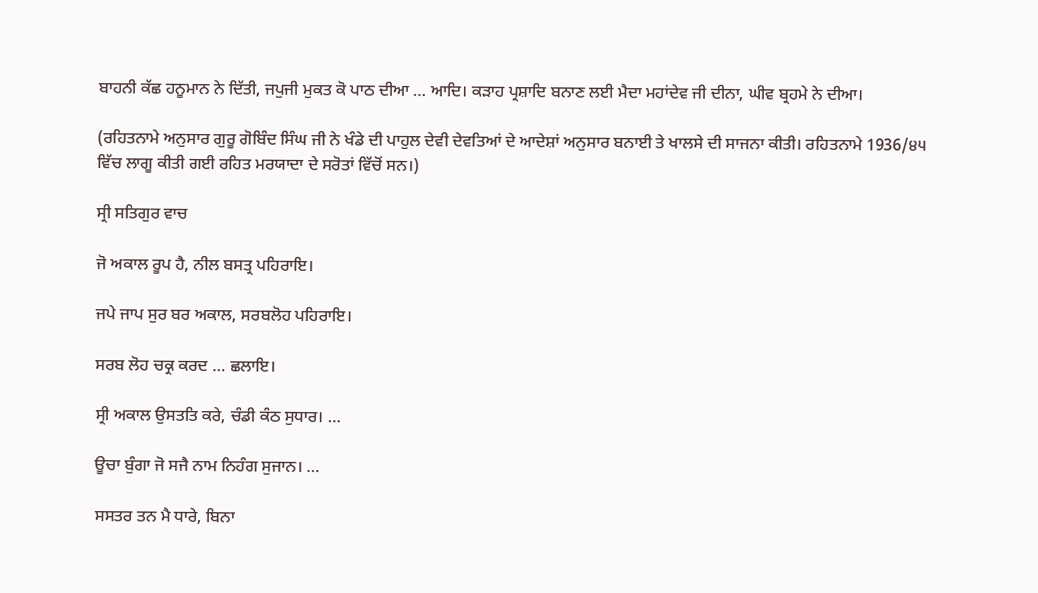ਬਾਹਨੀ ਕੱਛ ਹਨੂਮਾਨ ਨੇ ਦਿੱਤੀ, ਜਪੁਜੀ ਮੁਕਤ ਕੋ ਪਾਠ ਦੀਆ … ਆਦਿ। ਕੜਾਹ ਪ੍ਰਸ਼ਾਦਿ ਬਨਾਣ ਲਈ ਮੈਦਾ ਮਹਾਂਦੇਵ ਜੀ ਦੀਨਾ, ਘੀਵ ਬ੍ਰਹਮੇ ਨੇ ਦੀਆ।

(ਰਹਿਤਨਾਮੇ ਅਨੁਸਾਰ ਗੁਰੂ ਗੋਬਿੰਦ ਸਿੰਘ ਜੀ ਨੇ ਖੰਡੇ ਦੀ ਪਾਹੁਲ ਦੇਵੀ ਦੇਵਤਿਆਂ ਦੇ ਆਦੇਸ਼ਾਂ ਅਨੁਸਾਰ ਬਨਾਈ ਤੇ ਖਾਲਸੇ ਦੀ ਸਾਜਨਾ ਕੀਤੀ। ਰਹਿਤਨਾਮੇ 1936/੪੫ ਵਿੱਚ ਲਾਗੂ ਕੀਤੀ ਗਈ ਰਹਿਤ ਮਰਯਾਦਾ ਦੇ ਸਰੋਤਾਂ ਵਿੱਚੋਂ ਸਨ।)

ਸ੍ਰੀ ਸਤਿਗੁਰ ਵਾਚ

ਜੋ ਅਕਾਲ ਰੂਪ ਹੈ, ਨੀਲ ਬਸਤ੍ਰ ਪਹਿਰਾਇ।

ਜਪੇ ਜਾਪ ਸੁਰ ਬਰ ਅਕਾਲ, ਸਰਬਲੋਹ ਪਹਿਰਾਇ।

ਸਰਬ ਲੋਹ ਚਕ੍ਰ ਕਰਦ … ਛਲਾਇ।

ਸ੍ਰੀ ਅਕਾਲ ਉਸਤਤਿ ਕਰੇ, ਚੰਡੀ ਕੰਠ ਸੁਧਾਰ। …

ਊਚਾ ਬੁੰਗਾ ਜੋ ਸਜੈ ਨਾਮ ਨਿਹੰਗ ਸੁਜਾਨ। …

ਸਸਤਰ ਤਨ ਮੈ ਧਾਰੇ, ਬਿਨਾ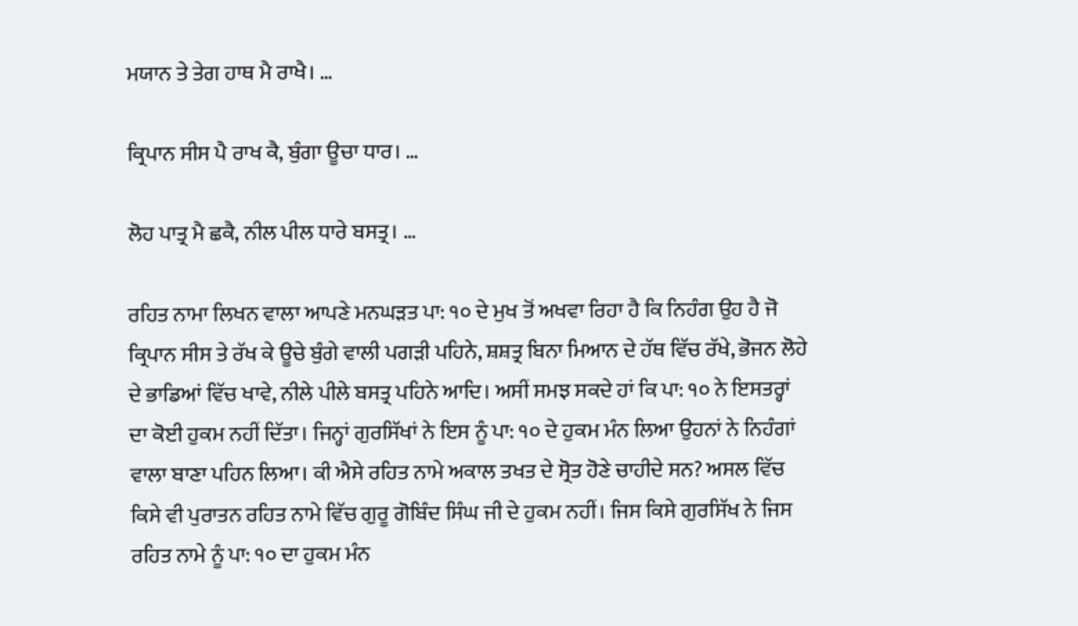ਮਯਾਨ ਤੇ ਤੇਗ ਹਾਥ ਮੈ ਰਾਖੈ। …

ਕ੍ਰਿਪਾਨ ਸੀਸ ਪੈ ਰਾਖ ਕੈ, ਬੁੰਗਾ ਊਚਾ ਧਾਰ। …

ਲੋਹ ਪਾਤ੍ਰ ਮੈ ਛਕੈ, ਨੀਲ ਪੀਲ ਧਾਰੇ ਬਸਤ੍ਰ। …

ਰਹਿਤ ਨਾਮਾ ਲਿਖਨ ਵਾਲਾ ਆਪਣੇ ਮਨਘੜਤ ਪਾ: ੧੦ ਦੇ ਮੁਖ ਤੋਂ ਅਖਵਾ ਰਿਹਾ ਹੈ ਕਿ ਨਿਹੰਗ ਉਹ ਹੈ ਜੋ ਕ੍ਰਿਪਾਨ ਸੀਸ ਤੇ ਰੱਖ ਕੇ ਊਚੇ ਬੁੰਗੇ ਵਾਲੀ ਪਗੜੀ ਪਹਿਨੇ, ਸ਼ਸ਼ਤ੍ਰ ਬਿਨਾ ਮਿਆਨ ਦੇ ਹੱਥ ਵਿੱਚ ਰੱਖੇ, ਭੋਜਨ ਲੋਹੇ ਦੇ ਭਾਡਿਆਂ ਵਿੱਚ ਖਾਵੇ, ਨੀਲੇ ਪੀਲੇ ਬਸਤ੍ਰ ਪਹਿਨੇ ਆਦਿ। ਅਸੀਂ ਸਮਝ ਸਕਦੇ ਹਾਂ ਕਿ ਪਾ: ੧੦ ਨੇ ਇਸਤਰ੍ਹਾਂ ਦਾ ਕੋਈ ਹੁਕਮ ਨਹੀਂ ਦਿੱਤਾ। ਜਿਨ੍ਹਾਂ ਗੁਰਸਿੱਖਾਂ ਨੇ ਇਸ ਨੂੰ ਪਾ: ੧੦ ਦੇ ਹੁਕਮ ਮੰਨ ਲਿਆ ਉਹਨਾਂ ਨੇ ਨਿਹੰਗਾਂ ਵਾਲਾ ਬਾਣਾ ਪਹਿਨ ਲਿਆ। ਕੀ ਐਸੇ ਰਹਿਤ ਨਾਮੇ ਅਕਾਲ ਤਖਤ ਦੇ ਸ੍ਰੋਤ ਹੋਣੇ ਚਾਹੀਦੇ ਸਨ? ਅਸਲ ਵਿੱਚ ਕਿਸੇ ਵੀ ਪੁਰਾਤਨ ਰਹਿਤ ਨਾਮੇ ਵਿੱਚ ਗੁਰੂ ਗੋਬਿੰਦ ਸਿੰਘ ਜੀ ਦੇ ਹੁਕਮ ਨਹੀਂ। ਜਿਸ ਕਿਸੇ ਗੁਰਸਿੱਖ ਨੇ ਜਿਸ ਰਹਿਤ ਨਾਮੇ ਨੂੰ ਪਾ: ੧੦ ਦਾ ਹੁਕਮ ਮੰਨ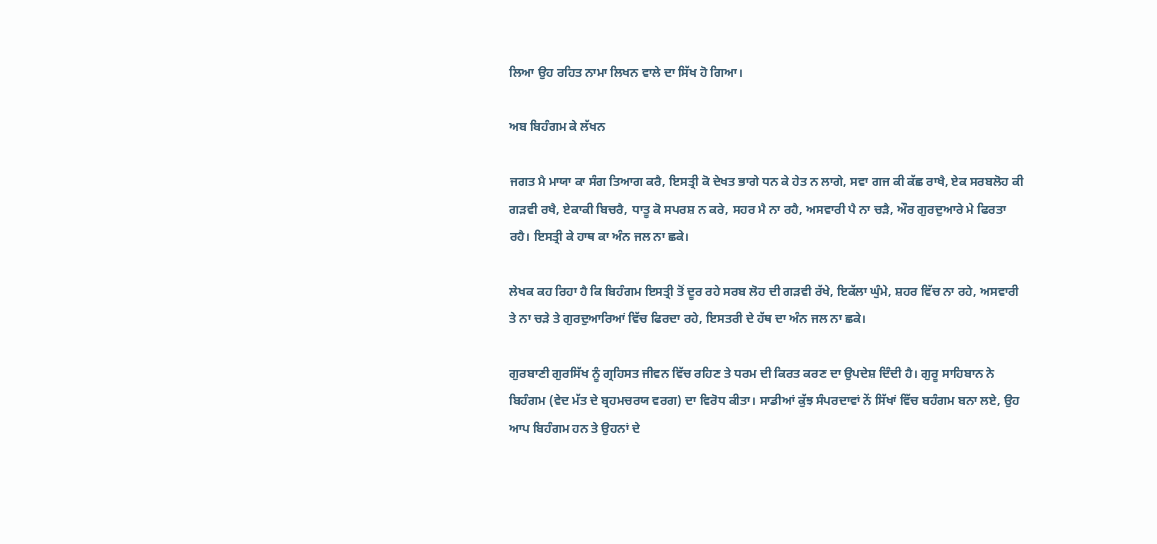ਲਿਆ ਉਹ ਰਹਿਤ ਨਾਮਾ ਲਿਖਨ ਵਾਲੇ ਦਾ ਸਿੱਖ ਹੋ ਗਿਆ।

ਅਬ ਬਿਹੰਗਮ ਕੇ ਲੱਖਨ

ਜਗਤ ਮੈ ਮਾਯਾ ਕਾ ਸੰਗ ਤਿਆਗ ਕਰੈ, ਇਸਤ੍ਰੀ ਕੋ ਦੇਖਤ ਭਾਗੇ ਧਨ ਕੇ ਹੇਤ ਨ ਲਾਗੇ, ਸਵਾ ਗਜ ਕੀ ਕੱਛ ਰਾਖੈ, ਏਕ ਸਰਬਲੋਹ ਕੀ ਗੜਵੀ ਰਖੈ, ਏਕਾਕੀ ਬਿਚਰੈ, ਧਾਤੂ ਕੋ ਸਪਰਸ਼ ਨ ਕਰੇ, ਸਹਰ ਮੈ ਨਾ ਰਹੈ, ਅਸਵਾਰੀ ਪੈ ਨਾ ਚੜੈ, ਔਰ ਗੁਰਦੁਆਰੇ ਮੇ ਫਿਰਤਾ ਰਹੈ। ਇਸਤ੍ਰੀ ਕੇ ਹਾਥ ਕਾ ਅੰਨ ਜਲ ਨਾ ਛਕੇ।

ਲੇਖਕ ਕਹ ਰਿਹਾ ਹੈ ਕਿ ਬਿਹੰਗਮ ਇਸਤ੍ਰੀ ਤੋਂ ਦੂਰ ਰਹੇ ਸਰਬ ਲੋਹ ਦੀ ਗੜਵੀ ਰੱਖੇ, ਇਕੱਲਾ ਘੁੰਮੇ, ਸ਼ਹਰ ਵਿੱਚ ਨਾ ਰਹੇ, ਅਸਵਾਰੀ ਤੇ ਨਾ ਚੜੇ ਤੇ ਗੁਰਦੁਆਰਿਆਂ ਵਿੱਚ ਫਿਰਦਾ ਰਹੇ, ਇਸਤਰੀ ਦੇ ਹੱਥ ਦਾ ਅੰਨ ਜਲ ਨਾ ਛਕੇ।

ਗੁਰਬਾਣੀ ਗੁਰਸਿੱਖ ਨੂੰ ਗ੍ਰਹਿਸਤ ਜੀਵਨ ਵਿੱਚ ਰਹਿਣ ਤੇ ਧਰਮ ਦੀ ਕਿਰਤ ਕਰਣ ਦਾ ਉਪਦੇਸ਼ ਦਿੰਦੀ ਹੈ। ਗੁਰੂ ਸਾਹਿਬਾਨ ਨੇ ਬਿਹੰਗਮ (ਵੇਦ ਮੱਤ ਦੇ ਬ੍ਰਹਮਚਰਯ ਵਰਗ) ਦਾ ਵਿਰੋਧ ਕੀਤਾ। ਸਾਡੀਆਂ ਕੁੱਝ ਸੰਪਰਦਾਵਾਂ ਨੇਂ ਸਿੱਖਾਂ ਵਿੱਚ ਬਹੰਗਮ ਬਨਾ ਲਏ, ਉਹ ਆਪ ਬਿਹੰਗਮ ਹਨ ਤੇ ਉਹਨਾਂ ਦੇ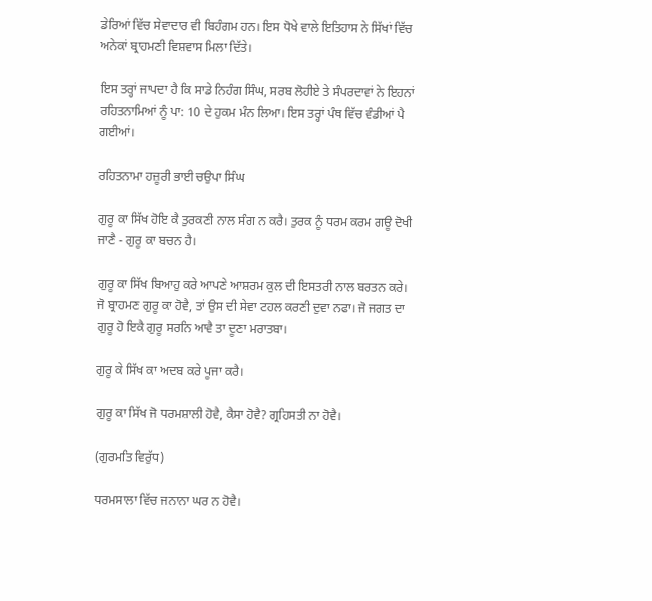ਡੇਰਿਆਂ ਵਿੱਚ ਸੇਵਾਦਾਰ ਵੀ ਬਿਹੰਗਮ ਹਨ। ਇਸ ਧੋਖੇ ਵਾਲੇ ਇਤਿਹਾਸ ਨੇ ਸਿੱਖਾਂ ਵਿੱਚ ਅਨੇਕਾਂ ਬ੍ਰਾਹਮਣੀ ਵਿਸ਼ਵਾਸ ਮਿਲਾ ਦਿੱਤੇ।

ਇਸ ਤਰ੍ਹਾਂ ਜਾਪਦਾ ਹੈ ਕਿ ਸਾਡੇ ਨਿਹੰਗ ਸਿੰਘ, ਸਰਬ ਲੋਹੀਏ ਤੇ ਸੰਪਰਦਾਵਾਂ ਨੇ ਇਹਨਾਂ ਰਹਿਤਨਾਮਿਆਂ ਨੂੰ ਪਾ: 10 ਦੇ ਹੁਕਮ ਮੰਨ ਲਿਆ। ਇਸ ਤਰ੍ਹਾਂ ਪੰਥ ਵਿੱਚ ਵੰਡੀਆਂ ਪੈ ਗਈਆਂ।

ਰਹਿਤਨਾਮਾ ਹਜ਼ੂਰੀ ਭਾਈ ਚਉਪਾ ਸਿੰਘ

ਗੁਰੂ ਕਾ ਸਿੱਖ ਹੋਇ ਕੈ ਤੁਰਕਣੀ ਨਾਲ ਸੰਗ ਨ ਕਰੈ। ਤੁਰਕ ਨੂੰ ਧਰਮ ਕਰਮ ਗਊ ਦੋਖੀ ਜਾਣੈ - ਗੁਰੂ ਕਾ ਬਚਨ ਹੈ।

ਗੁਰੂ ਕਾ ਸਿੱਖ ਬਿਆਹੁ ਕਰੇ ਆਪਣੇ ਆਸ਼ਰਮ ਕੁਲ ਦੀ ਇਸਤਰੀ ਨਾਲ ਬਰਤਨ ਕਰੇ। ਜੋ ਬ੍ਰਾਹਮਣ ਗੁਰੂ ਕਾ ਹੋਵੈ, ਤਾਂ ਉਸ ਦੀ ਸੇਵਾ ਟਹਲ ਕਰਣੀ ਦੁਵਾ ਨਫਾ। ਜੋ ਜਗਤ ਦਾ ਗੁਰੂ ਹੋ ਇਕੈ ਗੁਰੂ ਸਰਨਿ ਆਵੈ ਤਾ ਦੂਣਾ ਮਰਾਤਬਾ।

ਗੁਰੂ ਕੇ ਸਿੱਖ ਕਾ ਅਦਬ ਕਰੇ ਪੂਜਾ ਕਰੈ।

ਗੁਰੂ ਕਾ ਸਿੱਖ ਜੋ ਧਰਮਸ਼ਾਲੀ ਹੋਵੈ, ਕੈਸਾ ਹੋਵੈ? ਗ੍ਰਹਿਸਤੀ ਨਾ ਹੋਵੈ।

(ਗੁਰਮਤਿ ਵਿਰੁੱਧ)

ਧਰਮਸਾਲਾ ਵਿੱਚ ਜਨਾਨਾ ਘਰ ਨ ਹੋਵੈ।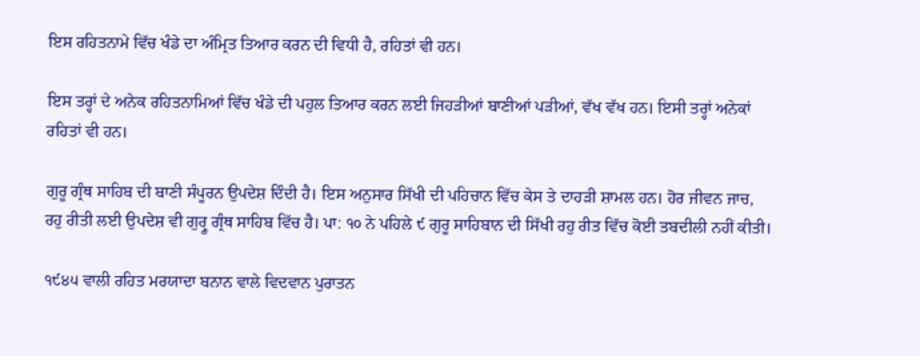ਇਸ ਰਹਿਤਨਾਮੇ ਵਿੱਚ ਖੰਡੇ ਦਾ ਅੰਮ੍ਰਿਤ ਤਿਆਰ ਕਰਨ ਦੀ ਵਿਧੀ ਹੈ, ਰਹਿਤਾਂ ਵੀ ਹਨ।

ਇਸ ਤਰ੍ਹਾਂ ਦੇ ਅਨੇਕ ਰਹਿਤਨਾਮਿਆਂ ਵਿੱਚ ਖੰਡੇ ਦੀ ਪਹੁਲ ਤਿਆਰ ਕਰਨ ਲਈ ਜਿਹੜੀਆਂ ਬਾਣੀਆਂ ਪੜੀਆਂ, ਵੱਖ ਵੱਖ ਹਨ। ਇਸੀ ਤਰ੍ਹਾਂ ਅਨੇਕਾਂ ਰਹਿਤਾਂ ਵੀ ਹਨ।

ਗੁਰੂ ਗ੍ਰੰਥ ਸਾਹਿਬ ਦੀ ਬਾਣੀ ਸੰਪੂਰਨ ਉਪਦੇਸ਼ ਦਿੰਦੀ ਹੈ। ਇਸ ਅਨੁਸਾਰ ਸਿੱਖੀ ਦੀ ਪਹਿਚਾਨ ਵਿੱਚ ਕੇਸ ਤੇ ਦਾਹੜੀ ਸ਼ਾਮਲ ਹਨ। ਹੋਰ ਜੀਵਨ ਜਾਚ, ਰਹੁ ਰੀਤੀ ਲਈ ਉਪਦੇਸ਼ ਵੀ ਗੁਰ੍ਰੂ ਗ੍ਰੰਥ ਸਾਹਿਬ ਵਿੱਚ ਹੈ। ਪਾ: ੧੦ ਨੇ ਪਹਿਲੇ ੯ ਗੁਰੂ ਸਾਹਿਬਾਨ ਦੀ ਸਿੱਖੀ ਰਹੁ ਰੀਤ ਵਿੱਚ ਕੋਈ ਤਬਦੀਲੀ ਨਹੀਂ ਕੀਤੀ।

੧੯੪੫ ਵਾਲੀ ਰਹਿਤ ਮਰਯਾਦਾ ਬਨਾਨ ਵਾਲੇ ਵਿਦਵਾਨ ਪੁਰਾਤਨ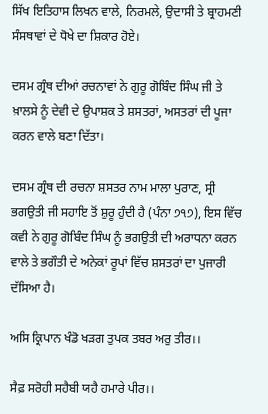ਸਿੱਖ ਇਤਿਹਾਸ ਲਿਖਨ ਵਾਲੇ, ਨਿਰਮਲੇ, ਉਦਾਸੀ ਤੇ ਬ੍ਰਾਹਮਣੀ ਸੰਸਥਾਵਾਂ ਦੇ ਧੋਖੇ ਦਾ ਸ਼ਿਕਾਰ ਹੋਏ।

ਦਸਮ ਗ੍ਰੰਥ ਦੀਆਂ ਰਚਨਾਵਾਂ ਨੇ ਗੁਰੂ ਗੋਬਿੰਦ ਸਿੰਘ ਜੀ ਤੇ ਖ਼ਾਲਸੇ ਨੂੰ ਦੇਵੀ ਦੇ ਉਪਾਸ਼ਕ ਤੇ ਸ਼ਸਤਰਾਂ, ਅਸਤਰਾਂ ਦੀ ਪੂਜਾ ਕਰਨ ਵਾਲੇ ਬਣਾ ਦਿੱਤਾ।

ਦਸਮ ਗ੍ਰੰਥ ਦੀ ਰਚਨਾ ਸ਼ਸਤਰ ਨਾਮ ਮਾਲਾ ਪੁਰਾਣ, ਸ੍ਰੀ ਭਗਉਤੀ ਜੀ ਸਹਾਇ ਤੋਂ ਸ਼ੁਰੂ ਹੁੰਦੀ ਹੈ (ਪੰਨਾ ੭੧੭), ਇਸ ਵਿੱਚ ਕਵੀ ਨੇ ਗੁਰੂ ਗੋਬਿੰਦ ਸਿੰਘ ਨੂੰ ਭਗਉਤੀ ਦੀ ਅਰਾਧਨਾ ਕਰਨ ਵਾਲੇ ਤੇ ਭਗੌਤੀ ਦੇ ਅਨੇਕਾਂ ਰੂਪਾਂ ਵਿੱਚ ਸ਼ਸਤਰਾਂ ਦਾ ਪੁਜਾਰੀ ਦੱਸਿਆ ਹੈ।

ਅਸਿ ਕ੍ਰਿਪਾਨ ਖੰਡੋ ਖੜਗ ਤੁਪਕ ਤਬਰ ਅਰੁ ਤੀਰ।।

ਸੈਫ਼ ਸਰੋਹੀ ਸਹੈਬੀ ਯਹੈ ਹਮਾਰੇ ਪੀਰ।।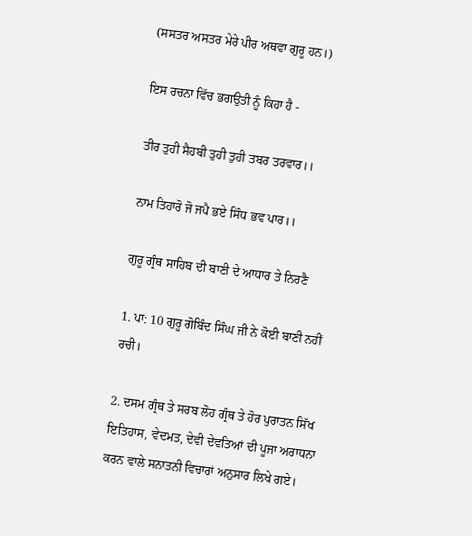(ਸਸਤਰ ਅਸਤਰ ਮੇਰੇ ਪੀਰ ਅਥਵਾ ਗੁਰੂ ਹਨ।)

ਇਸ ਰਚਨਾ ਵਿੱਚ ਭਗਉਤੀ ਨੂੰ ਕਿਹਾ ਹੈ -

ਤੀਰ ਤੁਹੀ ਸੈਹਬੀ ਤੁਹੀ ਤੁਹੀ ਤਬਰ ਤਰਵਾਰ।।

ਨਾਮ ਤਿਹਾਰੋ ਜੋ ਜਪੈ ਭਏ ਸਿੰਧ ਭਵ ਪਾਰ।।

ਗੁਰੂ ਗ੍ਰੰਥ ਸਾਹਿਬ ਦੀ ਬਾਣੀ ਦੇ ਆਧਾਰ ਤੇ ਨਿਰਣੈ

1. ਪਾ: 10 ਗੁਰੂ ਗੋਬਿੰਦ ਸਿੰਘ ਜੀ ਨੇ ਕੋਈ ਬਾਣੀ ਨਹੀਂ ਰਚੀ।

2. ਦਸਮ ਗ੍ਰੰਥ ਤੇ ਸਰਬ ਲੋਹ ਗ੍ਰੰਥ ਤੇ ਹੋਰ ਪੁਰਾਤਨ ਸਿੱਖ ਇਤਿਹਾਸ, ਵੇਦਮਤ, ਦੇਵੀ ਦੇਵਤਿਆਂ ਦੀ ਪੂਜਾ ਅਰਾਧਨਾ ਕਰਨ ਵਾਲੇ ਸਨਾਤਨੀ ਵਿਚਾਰਾਂ ਅਨੁਸਾਰ ਲਿਖੇ ਗਏ।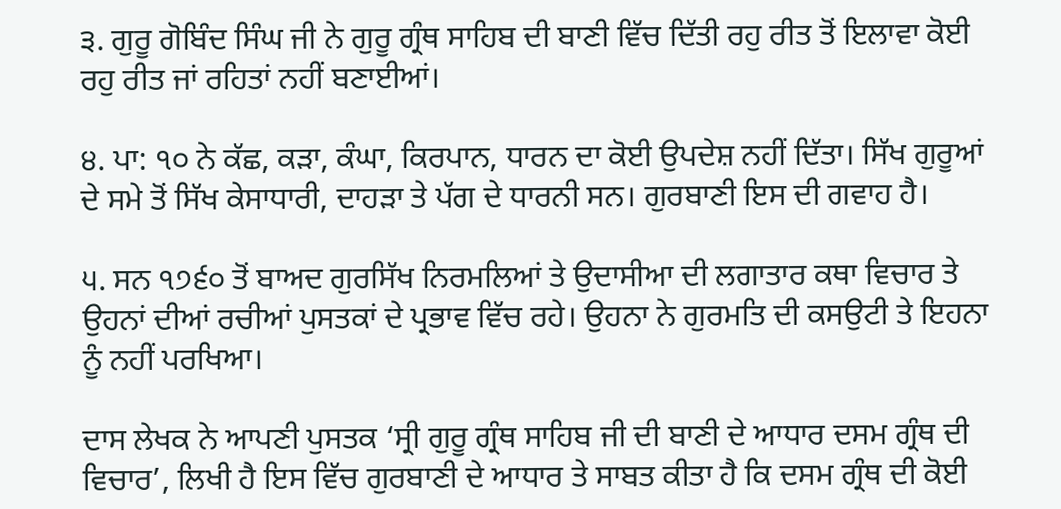੩. ਗੁਰੂ ਗੋਬਿੰਦ ਸਿੰਘ ਜੀ ਨੇ ਗੁਰੂ ਗ੍ਰੰਥ ਸਾਹਿਬ ਦੀ ਬਾਣੀ ਵਿੱਚ ਦਿੱਤੀ ਰਹੁ ਰੀਤ ਤੋਂ ਇਲਾਵਾ ਕੋਈ ਰਹੁ ਰੀਤ ਜਾਂ ਰਹਿਤਾਂ ਨਹੀਂ ਬਣਾਈਆਂ।

੪. ਪਾ: ੧੦ ਨੇ ਕੱਛ, ਕੜਾ, ਕੰਘਾ, ਕਿਰਪਾਨ, ਧਾਰਨ ਦਾ ਕੋਈ ਉਪਦੇਸ਼ ਨਹੀਂ ਦਿੱਤਾ। ਸਿੱਖ ਗੁਰੂਆਂ ਦੇ ਸਮੇ ਤੋਂ ਸਿੱਖ ਕੇਸਾਧਾਰੀ, ਦਾਹੜਾ ਤੇ ਪੱਗ ਦੇ ਧਾਰਨੀ ਸਨ। ਗੁਰਬਾਣੀ ਇਸ ਦੀ ਗਵਾਹ ਹੈ।

੫. ਸਨ ੧੭੬੦ ਤੋਂ ਬਾਅਦ ਗੁਰਸਿੱਖ ਨਿਰਮਲਿਆਂ ਤੇ ਉਦਾਸੀਆ ਦੀ ਲਗਾਤਾਰ ਕਥਾ ਵਿਚਾਰ ਤੇ ਉਹਨਾਂ ਦੀਆਂ ਰਚੀਆਂ ਪੁਸਤਕਾਂ ਦੇ ਪ੍ਰਭਾਵ ਵਿੱਚ ਰਹੇ। ਉਹਨਾ ਨੇ ਗੁਰਮਤਿ ਦੀ ਕਸਉਟੀ ਤੇ ਇਹਨਾ ਨੂੰ ਨਹੀਂ ਪਰਖਿਆ।

ਦਾਸ ਲੇਖਕ ਨੇ ਆਪਣੀ ਪੁਸਤਕ ‘ਸ੍ਰੀ ਗੁਰੂ ਗ੍ਰੰਥ ਸਾਹਿਬ ਜੀ ਦੀ ਬਾਣੀ ਦੇ ਆਧਾਰ ਦਸਮ ਗ੍ਰੰਥ ਦੀ ਵਿਚਾਰ’, ਲਿਖੀ ਹੈ ਇਸ ਵਿੱਚ ਗੁਰਬਾਣੀ ਦੇ ਆਧਾਰ ਤੇ ਸਾਬਤ ਕੀਤਾ ਹੈ ਕਿ ਦਸਮ ਗ੍ਰੰਥ ਦੀ ਕੋਈ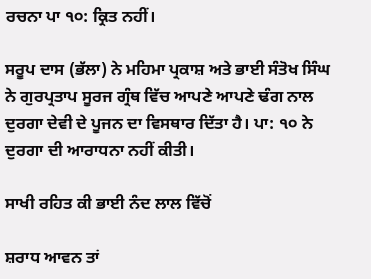ਰਚਨਾ ਪਾ ੧੦: ਕ੍ਰਿਤ ਨਹੀਂ।

ਸਰੂਪ ਦਾਸ (ਭੱਲਾ) ਨੇ ਮਹਿਮਾ ਪ੍ਰਕਾਸ਼ ਅਤੇ ਭਾਈ ਸੰਤੋਖ ਸਿੰਘ ਨੇ ਗੁਰਪ੍ਰਤਾਪ ਸੂਰਜ ਗ੍ਰੰਥ ਵਿੱਚ ਆਪਣੇ ਆਪਣੇ ਢੰਗ ਨਾਲ ਦੁਰਗਾ ਦੇਵੀ ਦੇ ਪੂਜਨ ਦਾ ਵਿਸਥਾਰ ਦਿੱਤਾ ਹੈ। ਪਾ: ੧੦ ਨੇ ਦੁਰਗਾ ਦੀ ਆਰਾਧਨਾ ਨਹੀਂ ਕੀਤੀ।

ਸਾਖੀ ਰਹਿਤ ਕੀ ਭਾਈ ਨੰਦ ਲਾਲ ਵਿੱਚੋਂ

ਸ਼ਰਾਧ ਆਵਨ ਤਾਂ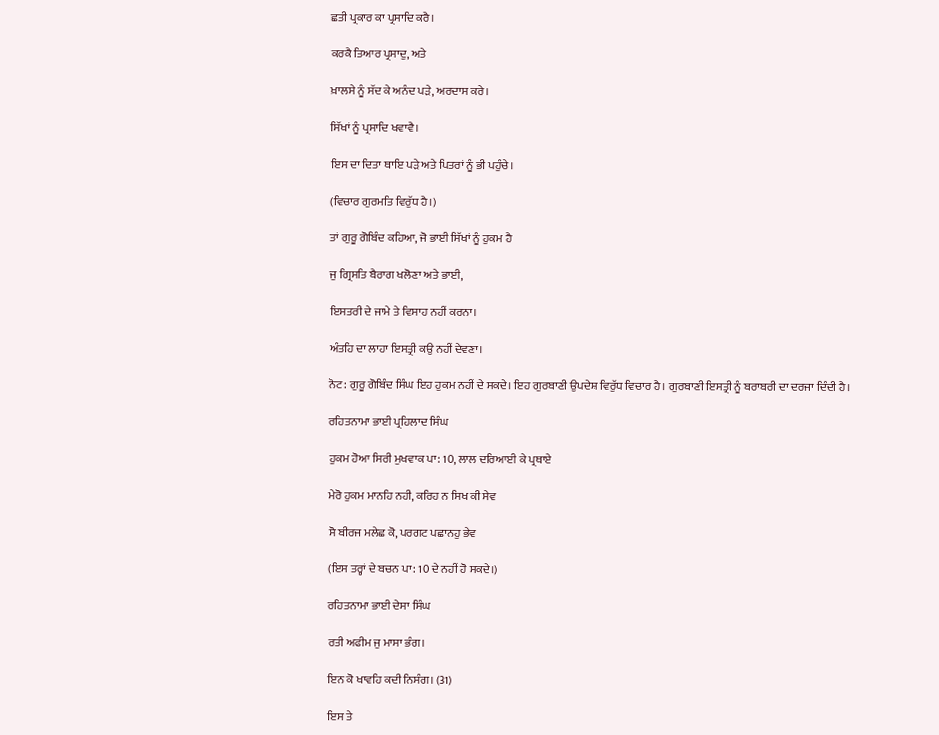ਛਤੀ ਪ੍ਰਕਾਰ ਕਾ ਪ੍ਰਸਾਦਿ ਕਰੈ।

ਕਰਕੈ ਤਿਆਰ ਪ੍ਰਸਾਦੁ, ਅਤੇ

ਖ਼ਾਲਸੇ ਨੂੰ ਸੱਦ ਕੇ ਅਨੰਦ ਪੜੇ, ਅਰਦਾਸ ਕਰੇ।

ਸਿੱਖਾਂ ਨੂੰ ਪ੍ਰਸਾਦਿ ਖਵਾਵੈ।

ਇਸ ਦਾ ਦਿਤਾ ਥਾਇ ਪੜੇ ਅਤੇ ਪਿਤਰਾਂ ਨੂੰ ਭੀ ਪਹੁੰਚੇ।

(ਵਿਚਾਰ ਗੁਰਮਤਿ ਵਿਰੁੱਧ ਹੈ।)

ਤਾਂ ਗੁਰੂ ਗੋਬਿੰਦ ਕਹਿਆ, ਜੋ ਭਾਈ ਸਿੱਖਾਂ ਨੂੰ ਹੁਕਮ ਹੈ

ਜੁ ਗ੍ਰਿਸਤਿ ਬੈਰਾਗ ਖਲੋਣਾ ਅਤੇ ਭਾਈ,

ਇਸਤਰੀ ਦੇ ਜਾਮੇ ਤੇ ਵਿਸਾਹ ਨਹੀਂ ਕਰਨਾ।

ਅੰਤਹਿ ਦਾ ਲਾਹਾ ਇਸਤ੍ਰੀ ਕਉ ਨਹੀਂ ਦੇਵਣਾ।

ਨੋਟ: ਗੁਰੂ ਗੋਬਿੰਦ ਸਿੰਘ ਇਹ ਹੁਕਮ ਨਹੀਂ ਦੇ ਸਕਦੇ। ਇਹ ਗੁਰਬਾਣੀ ਉਪਦੇਸ਼ ਵਿਰੁੱਧ ਵਿਚਾਰ ਹੈ। ਗੁਰਬਾਣੀ ਇਸਤ੍ਰੀ ਨੂੰ ਬਰਾਬਰੀ ਦਾ ਦਰਜਾ ਦਿੰਦੀ ਹੈ।

ਰਹਿਤਨਾਮਾ ਭਾਈ ਪ੍ਰਹਿਲਾਦ ਸਿੰਘ

ਹੁਕਮ ਹੋਆ ਸਿਰੀ ਮੁਖਵਾਕ ਪਾ: 10, ਲਾਲ ਦਰਿਆਈ ਕੇ ਪ੍ਰਥਾਏ

ਮੇਰੋ ਹੁਕਮ ਮਾਨਹਿ ਨਹੀ, ਕਰਿਹ ਨ ਸਿਖ ਕੀ ਸੇਵ

ਸੋ ਬੀਰਜ ਮਲੇਛ ਕੋ, ਪਰਗਟ ਪਛਾਨਹੁ ਭੇਵ

(ਇਸ ਤਰ੍ਹਾਂ ਦੇ ਬਚਨ ਪਾ: 10 ਦੇ ਨਹੀਂ ਹੋ ਸਕਦੇ।)

ਰਹਿਤਨਾਮਾ ਭਾਈ ਦੇਸਾ ਸਿੰਘ

ਰਤੀ ਅਫੀਮ ਜੁ ਮਾਸਾ ਭੰਗ।

ਇਨ ਕੋ ਖਾਵਹਿ ਕਦੀ ਨਿਸੰਗ। (31)

ਇਸ ਤੇ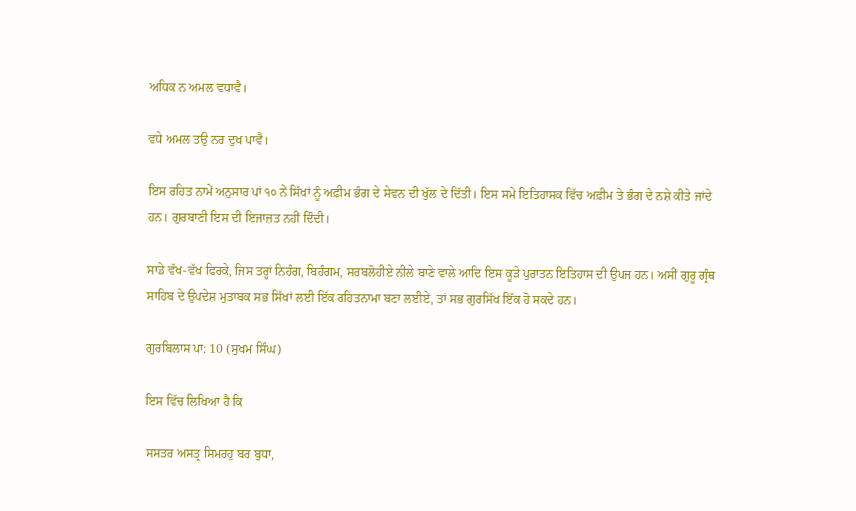ਅਧਿਕ ਨ ਅਮਲ ਵਧਾਵੈ।

ਵਧੇ ਅਮਲ ਤਉ ਨਰ ਦੁਖ ਪਾਵੈ।

ਇਸ ਰਹਿਤ ਨਾਮੇਂ ਅਨੁਸਾਰ ਪਾਂ ੧੦ ਨੇਂ ਸਿੱਖਾਂ ਨੂੰ ਅਫ਼ੀਮ ਭੰਗ ਦੇ ਸੇਵਨ ਦੀ ਖੁੱਲ ਦੇ ਦਿੱਤੀ। ਇਸ ਸਮੇ ਇਤਿਹਾਸਕ ਵਿੱਚ ਅਫ਼ੀਮ ਤੇ ਭੰਗ ਦੇ ਨਸ਼ੇ ਕੀਤੇ ਜਾਂਦੇ ਹਨ। ਗੁਰਬਾਣੀ ਇਸ ਦੀ ਇਜਾਜ਼ਤ ਨਹੀਂ ਦਿੰਦੀ।

ਸਾਡੇ ਵੱਖ-ਵੱਖ ਫਿਰਕੇ, ਜਿਸ ਤਰ੍ਹਾਂ ਨਿਹੰਗ, ਬਿਹੰਗਮ, ਸਰਬਲੋਹੀਏ ਨੀਲੇ ਬਾਣੇ ਵਾਲੇ ਆਦਿ ਇਸ ਕੂੜੇ ਪੁਰਾਤਨ ਇਤਿਹਾਸ ਦੀ ਉਪਜ ਹਨ। ਅਸੀਂ ਗੁਰੂ ਗ੍ਰੰਥ ਸਾਹਿਬ ਦੇ ਉਪਦੇਸ਼ ਮੁਤਾਬਕ ਸਭ ਸਿੱਖਾਂ ਲਈ ਇੱਕ ਰਹਿਤਨਾਮਾ ਬਣਾ ਲਈਏ, ਤਾਂ ਸਭ ਗੁਰਸਿੱਖ ਇੱਕ ਹੋ ਸਕਦੇ ਹਨ।

ਗੁਰਬਿਲਾਸ ਪਾ: 10 (ਸੁਖਮ ਸਿੰਘ)

ਇਸ ਵਿੱਚ ਲਿਖਿਆ ਹੈ ਕਿ

ਸਸਤਰ ਅਸਤ੍ਰ ਸਿਮਰਹੁ ਬਰ ਬੁਧਾ,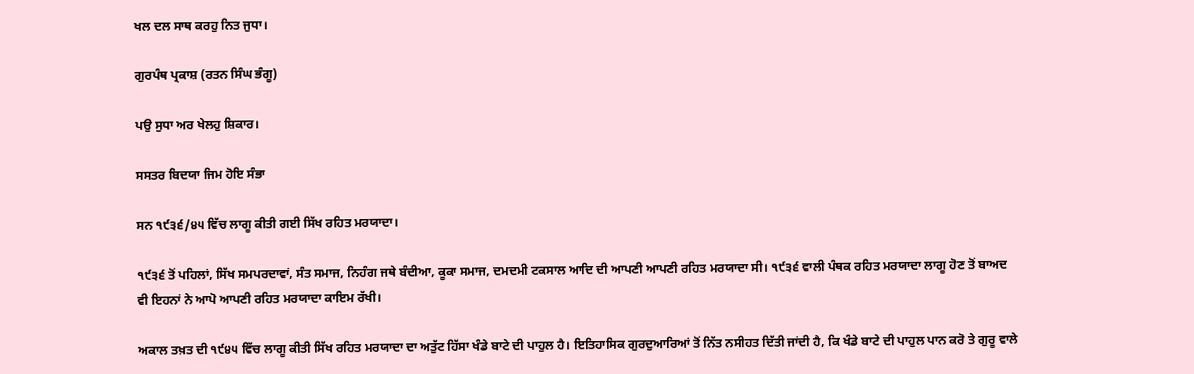ਖਲ ਦਲ ਸਾਥ ਕਰਹੁ ਨਿਤ ਜੁਧਾ।

ਗੁਰਪੰਥ ਪ੍ਰਕਾਸ਼ (ਰਤਨ ਸਿੰਘ ਭੰਗੂ)

ਪਉ ਸੁਧਾ ਅਰ ਖੇਲਹੁ ਸ਼ਿਕਾਰ।

ਸਸਤਰ ਬਿਦਯਾ ਜਿਮ ਹੋਇ ਸੰਭਾ

ਸਨ ੧੯੩੬/੪੫ ਵਿੱਚ ਲਾਗੂ ਕੀਤੀ ਗਈ ਸਿੱਖ ਰਹਿਤ ਮਰਯਾਦਾ।

੧੯੩੬ ਤੋਂ ਪਹਿਲਾਂ, ਸਿੱਖ ਸਮਪਰਦਾਵਾਂ, ਸੰਤ ਸਮਾਜ, ਨਿਹੰਗ ਜਥੇ ਬੰਦੀਆ, ਕੂਕਾ ਸਮਾਜ, ਦਮਦਮੀ ਟਕਸਾਲ ਆਦਿ ਦੀ ਆਪਣੀ ਆਪਣੀ ਰਹਿਤ ਮਰਯਾਦਾ ਸੀ। ੧੯੩੬ ਵਾਲੀ ਪੰਥਕ ਰਹਿਤ ਮਰਯਾਦਾ ਲਾਗੂ ਹੋਣ ਤੋਂ ਬਾਅਦ ਵੀ ਇਹਨਾਂ ਨੇ ਆਪੋ ਆਪਣੀ ਰਹਿਤ ਮਰਯਾਦਾ ਕਾਇਮ ਰੱਖੀ।

ਅਕਾਲ ਤਖ਼ਤ ਦੀ ੧੯੪੫ ਵਿੱਚ ਲਾਗੂ ਕੀਤੀ ਸਿੱਖ ਰਹਿਤ ਮਰਯਾਦਾ ਦਾ ਅਤੁੱਟ ਹਿੱਸਾ ਖੰਡੇ ਬਾਟੇ ਦੀ ਪਾਹੁਲ ਹੈ। ਇਤਿਹਾਸਿਕ ਗੁਰਦੁਆਰਿਆਂ ਤੋਂ ਨਿੱਤ ਨਸੀਹਤ ਦਿੱਤੀ ਜਾਂਦੀ ਹੈ, ਕਿ ਖੰਡੇ ਬਾਟੇ ਦੀ ਪਾਹੁਲ ਪਾਨ ਕਰੋ ਤੇ ਗੁਰੂ ਵਾਲੇ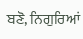ਬਣੋ, ਨਿਗੁਰਿਆਂ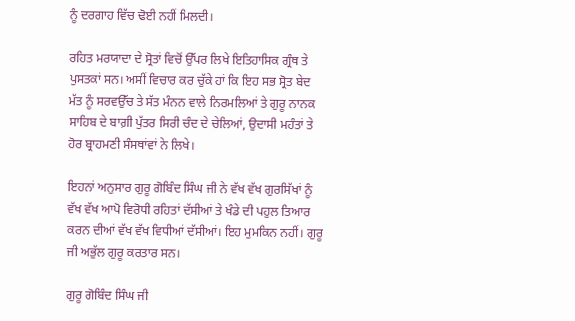ਨੂੰ ਦਰਗਾਹ ਵਿੱਚ ਢੋਈ ਨਹੀਂ ਮਿਲਦੀ।

ਰਹਿਤ ਮਰਯਾਦਾ ਦੇ ਸ੍ਰੋਤਾਂ ਵਿਚੋਂ ਉੱਪਰ ਲਿਖੇ ਇਤਿਹਾਸਿਕ ਗ੍ਰੰਥ ਤੇ ਪੁਸਤਕਾਂ ਸਨ। ਅਸੀਂ ਵਿਚਾਰ ਕਰ ਚੁੱਕੇ ਹਾਂ ਕਿ ਇਹ ਸਭ ਸ੍ਰੋਤ ਬੇਦ ਮੱਤ ਨੂੰ ਸਰਵਉੱਚ ਤੇ ਸੱਤ ਮੰਨਨ ਵਾਲੇ ਨਿਰਮਲਿਆਂ ਤੇ ਗੁਰੂ ਨਾਨਕ ਸਾਹਿਬ ਦੇ ਬਾਗ਼ੀ ਪੁੱਤਰ ਸਿਰੀ ਚੰਦ ਦੇ ਚੇਲਿਆਂ, ਉਦਾਸੀ ਮਹੰਤਾਂ ਤੇ ਹੋਰ ਬ੍ਰਾਹਮਣੀ ਸੰਸਥਾਂਵਾਂ ਨੇ ਲਿਖੇ।

ਇਹਨਾਂ ਅਨੁਸਾਰ ਗੁਰੂ ਗੋਬਿੰਦ ਸਿੰਘ ਜੀ ਨੇ ਵੱਖ ਵੱਖ ਗੁਰਸਿੱਖਾਂ ਨੂੰ ਵੱਖ ਵੱਖ ਆਪੋ ਵਿਰੋਧੀ ਰਹਿਤਾਂ ਦੱਸੀਆਂ ਤੇ ਖੰਡੇ ਦੀ ਪਹੁਲ ਤਿਆਰ ਕਰਨ ਦੀਆਂ ਵੱਖ ਵੱਖ ਵਿਧੀਆਂ ਦੱਸੀਆਂ। ਇਹ ਮੁਮਕਿਨ ਨਹੀਂ। ਗੁਰੂ ਜੀ ਅਭੁੱਲ ਗੁਰੂ ਕਰਤਾਰ ਸਨ।

ਗੁਰੂ ਗੋਬਿੰਦ ਸਿੰਘ ਜੀ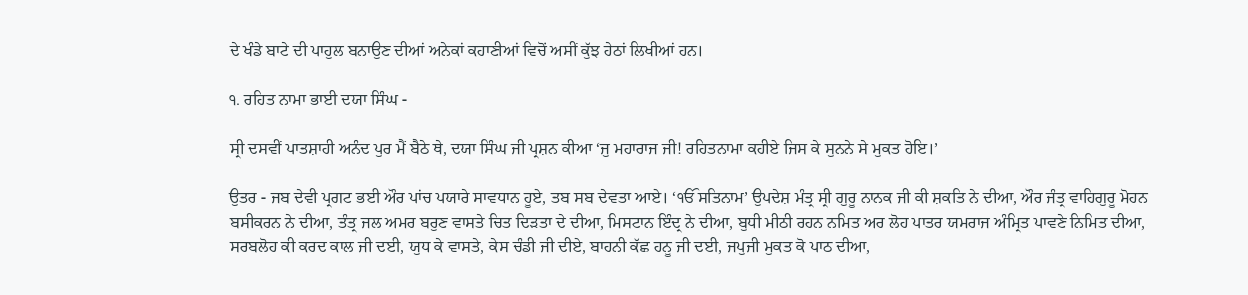ਦੇ ਖੰਡੇ ਬਾਟੇ ਦੀ ਪਾਹੁਲ ਬਨਾਉਣ ਦੀਆਂ ਅਨੇਕਾਂ ਕਹਾਣੀਆਂ ਵਿਚੋਂ ਅਸੀਂ ਕੁੱਝ ਹੇਠਾਂ ਲਿਖੀਆਂ ਹਨ।

੧. ਰਹਿਤ ਨਾਮਾ ਭਾਈ ਦਯਾ ਸਿੰਘ -

ਸ੍ਰੀ ਦਸਵੀਂ ਪਾਤਸ਼ਾਹੀ ਅਨੰਦ ਪੁਰ ਮੈਂ ਬੈਠੇ ਥੇ, ਦਯਾ ਸਿੰਘ ਜੀ ਪ੍ਰਸ਼ਨ ਕੀਆ ‘ਜੁ ਮਹਾਰਾਜ ਜੀ! ਰਹਿਤਨਾਮਾ ਕਹੀਏ ਜਿਸ ਕੇ ਸੁਨਨੇ ਸੇ ਮੁਕਤ ਹੋਇ।’

ਉਤਰ - ਜਬ ਦੇਵੀ ਪ੍ਰਗਟ ਭਈ ਔਰ ਪਾਂਚ ਪਯਾਰੇ ਸਾਵਧਾਨ ਹੂਏ, ਤਬ ਸਬ ਦੇਵਤਾ ਆਏ। ‘ੴ ਸਤਿਨਾਮ’ ਉਪਦੇਸ਼ ਮੰਤ੍ਰ ਸ੍ਰੀ ਗੁਰੂ ਨਾਨਕ ਜੀ ਕੀ ਸ਼ਕਤਿ ਨੇ ਦੀਆ, ਔਰ ਜੰਤ੍ਰ ਵਾਹਿਗੁਰੂ ਮੋਹਨ ਬਸੀਕਰਨ ਨੇ ਦੀਆ, ਤੰਤ੍ਰ ਜਲ ਅਮਰ ਬਰੁਣ ਵਾਸਤੇ ਚਿਤ ਦਿੜਤਾ ਦੇ ਦੀਆ, ਮਿਸਟਾਨ ਇੰਦ੍ਰ ਨੇ ਦੀਆ, ਬੁਧੀ ਮੀਠੀ ਰਹਨ ਨਮਿਤ ਅਰ ਲੋਹ ਪਾਤਰ ਯਮਰਾਜ ਅੰਮ੍ਰਿਤ ਪਾਵਣੇ ਨਿਮਿਤ ਦੀਆ, ਸਰਬਲੋਹ ਕੀ ਕਰਦ ਕਾਲ ਜੀ ਦਈ, ਯੁਧ ਕੇ ਵਾਸਤੇ, ਕੇਸ ਚੰਡੀ ਜੀ ਦੀਏ, ਬਾਹਨੀ ਕੱਛ ਹਨੂ ਜੀ ਦਈ, ਜਪੁਜੀ ਮੁਕਤ ਕੋ ਪਾਠ ਦੀਆ,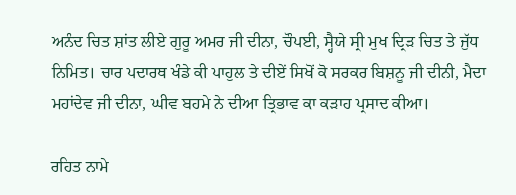ਅਨੰਦ ਚਿਤ ਸ਼ਾਂਤ ਲੀਏ ਗੁਰੂ ਅਮਰ ਜੀ ਦੀਨਾ, ਚੌਪਈ, ਸ੍ਹੈਯੇ ਸ੍ਰੀ ਮੁਖ ਦ੍ਰਿੜ ਚਿਤ ਤੇ ਜੁੱਧ ਨਿਮਿਤ। ਚਾਰ ਪਦਾਰਥ ਖੰਡੇ ਕੀ ਪਾਹੁਲ ਤੇ ਦੀਏਂ ਸਿਖੋਂ ਕੋ ਸਰਕਰ ਬਿਸ਼ਨੂ ਜੀ ਦੀਨੀ, ਮੈਦਾ ਮਹਾਂਦੇਵ ਜੀ ਦੀਨਾ, ਘੀਵ ਬਹਮੇ ਨੇ ਦੀਆ ਤ੍ਰਿਭਾਵ ਕਾ ਕੜਾਹ ਪ੍ਰਸਾਦ ਕੀਆ।

ਰਹਿਤ ਨਾਮੇ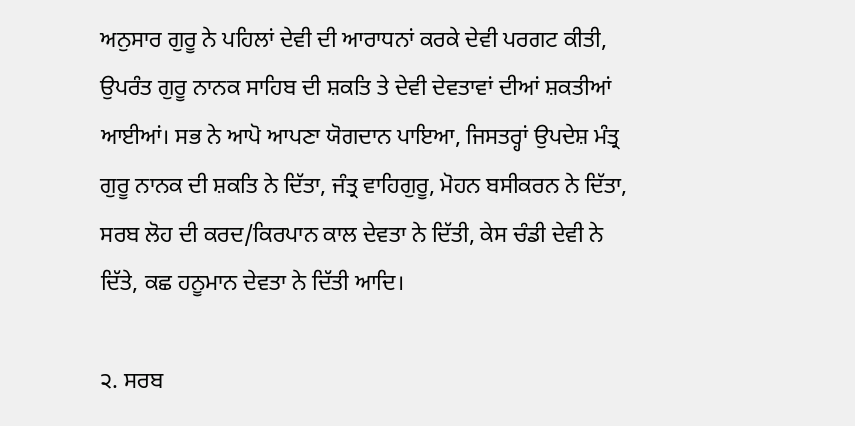ਅਨੁਸਾਰ ਗੁਰੂ ਨੇ ਪਹਿਲਾਂ ਦੇਵੀ ਦੀ ਆਰਾਧਨਾਂ ਕਰਕੇ ਦੇਵੀ ਪਰਗਟ ਕੀਤੀ, ਉਪਰੰਤ ਗੁਰੂ ਨਾਨਕ ਸਾਹਿਬ ਦੀ ਸ਼ਕਤਿ ਤੇ ਦੇਵੀ ਦੇਵਤਾਵਾਂ ਦੀਆਂ ਸ਼ਕਤੀਆਂ ਆਈਆਂ। ਸਭ ਨੇ ਆਪੋ ਆਪਣਾ ਯੋਗਦਾਨ ਪਾਇਆ, ਜਿਸਤਰ੍ਹਾਂ ਉਪਦੇਸ਼ ਮੰਤ੍ਰ ਗੁਰੂ ਨਾਨਕ ਦੀ ਸ਼ਕਤਿ ਨੇ ਦਿੱਤਾ, ਜੰਤ੍ਰ ਵਾਹਿਗੁਰੂ, ਮੋਹਨ ਬਸੀਕਰਨ ਨੇ ਦਿੱਤਾ, ਸਰਬ ਲੋਹ ਦੀ ਕਰਦ/ਕਿਰਪਾਨ ਕਾਲ ਦੇਵਤਾ ਨੇ ਦਿੱਤੀ, ਕੇਸ ਚੰਡੀ ਦੇਵੀ ਨੇ ਦਿੱਤੇ, ਕਛ ਹਨੂਮਾਨ ਦੇਵਤਾ ਨੇ ਦਿੱਤੀ ਆਦਿ।

੨. ਸਰਬ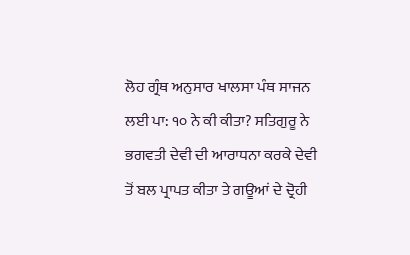ਲੋਹ ਗ੍ਰੰਥ ਅਨੁਸਾਰ ਖਾਲਸਾ ਪੰਥ ਸਾਜਨ ਲਈ ਪਾ: ੧੦ ਨੇ ਕੀ ਕੀਤਾ? ਸਤਿਗੁਰੂ ਨੇ ਭਗਵਤੀ ਦੇਵੀ ਦੀ ਆਰਾਧਨਾ ਕਰਕੇ ਦੇਵੀ ਤੋਂ ਬਲ ਪ੍ਰਾਪਤ ਕੀਤਾ ਤੇ ਗਊਆਂ ਦੇ ਦ੍ਰੋਹੀ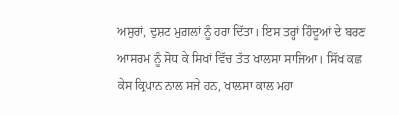ਅਸੁਰਾਂ, ਦੁਸ਼ਟ ਮੁਗ਼ਲਾਂ ਨੂੰ ਹਰਾ ਦਿੱਤਾ। ਇਸ ਤਰ੍ਹਾਂ ਹਿੰਦੂਆਂ ਦੇ ਬਰਣ ਆਸਰਮ ਨੂੰ ਸੋਧ ਕੇ ਸਿਖਾਂ ਵਿੱਚ ਤੱਤ ਖਾਲਸਾ ਸਾਜਿਆ। ਸਿੱਖ ਕਛ ਕੇਸ ਕ੍ਰਿਪਾਨ ਨਾਲ ਸਜੇ ਹਨ, ਖਾਲਸਾ ਕਾਲ ਮਹਾ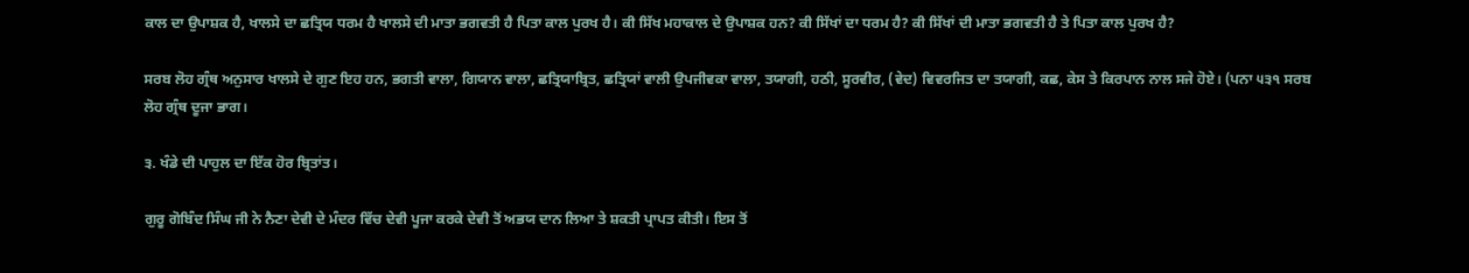ਕਾਲ ਦਾ ਉਪਾਸ਼ਕ ਹੈ, ਖਾਲਸੇ ਦਾ ਛਤ੍ਰਿਯ ਧਰਮ ਹੈ ਖਾਲਸੇ ਦੀ ਮਾਤਾ ਭਗਵਤੀ ਹੈ ਪਿਤਾ ਕਾਲ ਪੁਰਖ ਹੈ। ਕੀ ਸਿੱਖ ਮਹਾਕਾਲ ਦੇ ਉਪਾਸ਼ਕ ਹਨ? ਕੀ ਸਿੱਖਾਂ ਦਾ ਧਰਮ ਹੈ? ਕੀ ਸਿੱਖਾਂ ਦੀ ਮਾਤਾ ਭਗਵਤੀ ਹੈ ਤੇ ਪਿਤਾ ਕਾਲ ਪੁਰਖ ਹੈ?

ਸਰਬ ਲੋਹ ਗ੍ਰੰਥ ਅਨੁਸਾਰ ਖਾਲਸੇ ਦੇ ਗੁਣ ਇਹ ਹਨ, ਭਗਤੀ ਵਾਲਾ, ਗਿਯਾਨ ਵਾਲਾ, ਛਤ੍ਰਿਯਾਬ੍ਰਿਤ, ਛਤ੍ਰਿਯਾਂ ਵਾਲੀ ਉਪਜੀਵਕਾ ਵਾਲਾ, ਤਯਾਗੀ, ਹਠੀ, ਸੂਰਵੀਰ, (ਵੇਦ) ਵਿਵਰਜਿਤ ਦਾ ਤਯਾਗੀ, ਕਛ, ਕੇਸ ਤੇ ਕਿਰਪਾਨ ਨਾਲ ਸਜੇ ਹੋਏ। (ਪਨਾ ੫੩੧ ਸਰਬ ਲੋਹ ਗ੍ਰੰਥ ਦੂਜਾ ਭਾਗ।

੩. ਖੰਡੇ ਦੀ ਪਾਹੁਲ ਦਾ ਇੱਕ ਹੋਰ ਬ੍ਰਿਤਾਂਤ।

ਗੁਰੂ ਗੋਬਿੰਦ ਸਿੰਘ ਜੀ ਨੇ ਨੈਣਾ ਦੇਵੀ ਦੇ ਮੰਦਰ ਵਿੱਚ ਦੇਵੀ ਪੂਜਾ ਕਰਕੇ ਦੇਵੀ ਤੋਂ ਅਭਯ ਦਾਨ ਲਿਆ ਤੇ ਸ਼ਕਤੀ ਪ੍ਰਾਪਤ ਕੀਤੀ। ਇਸ ਤੋਂ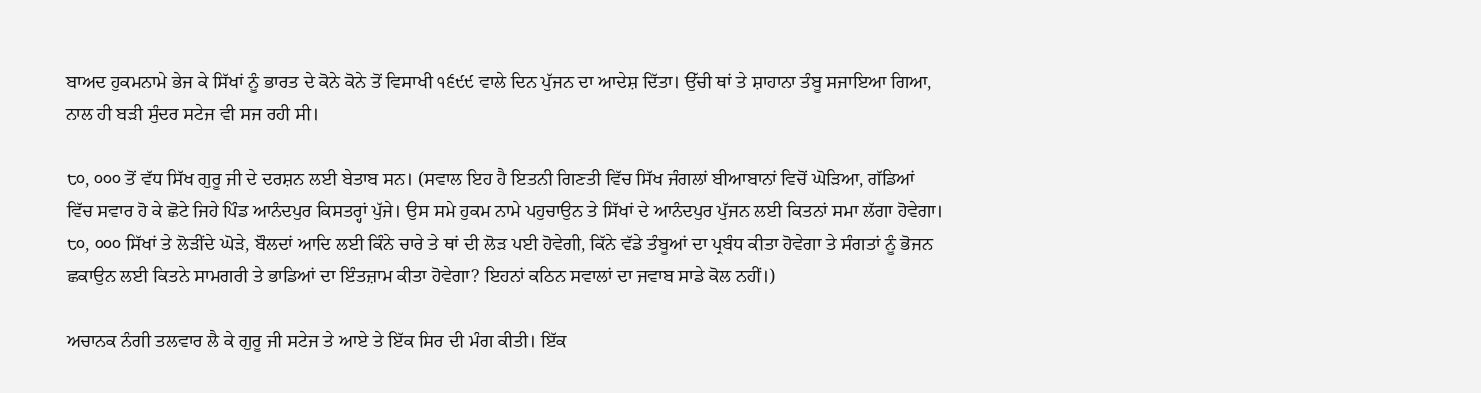ਬਾਅਦ ਹੁਕਮਨਾਮੇ ਭੇਜ ਕੇ ਸਿੱਖਾਂ ਨੂੰ ਭਾਰਤ ਦੇ ਕੋਨੇ ਕੋਨੇ ਤੋਂ ਵਿਸਾਖੀ ੧੬੯੯ ਵਾਲੇ ਦਿਨ ਪੁੱਜਨ ਦਾ ਆਦੇਸ਼ ਦਿੱਤਾ। ਉੱਚੀ ਥਾਂ ਤੇ ਸ਼ਾਹਾਨਾ ਤੰਬੂ ਸਜਾਇਆ ਗਿਆ, ਨਾਲ ਹੀ ਬੜੀ ਸੁੰਦਰ ਸਟੇਜ ਵੀ ਸਜ ਰਹੀ ਸੀ।

੮੦, ੦੦੦ ਤੋਂ ਵੱਧ ਸਿੱਖ ਗੁਰੂ ਜੀ ਦੇ ਦਰਸ਼ਨ ਲਈ ਬੇਤਾਬ ਸਨ। (ਸਵਾਲ ਇਹ ਹੈ ਇਤਨੀ ਗਿਣਤੀ ਵਿੱਚ ਸਿੱਖ ਜੰਗਲਾਂ ਬੀਆਬਾਨਾਂ ਵਿਚੋਂ ਘੋੜਿਆ, ਗੱਡਿਆਂ ਵਿੱਚ ਸਵਾਰ ਹੋ ਕੇ ਛੋਟੇ ਜਿਹੇ ਪਿੰਡ ਆਨੰਦਪੁਰ ਕਿਸਤਰ੍ਹਾਂ ਪੁੱਜੇ। ਉਸ ਸਮੇ ਹੁਕਮ ਨਾਮੇ ਪਹੁਚਾਉਨ ਤੇ ਸਿੱਖਾਂ ਦੇ ਆਨੰਦਪੁਰ ਪੁੱਜਨ ਲਈ ਕਿਤਨਾਂ ਸਮਾ ਲੱਗਾ ਹੋਵੇਗਾ। ੮੦, ੦੦੦ ਸਿੱਖਾਂ ਤੇ ਲੋੜੀਂਦੇ ਘੋੜੇ, ਬੌਲਦਾਂ ਆਦਿ ਲਈ ਕਿੰਨੇ ਚਾਰੇ ਤੇ ਥਾਂ ਦੀ ਲੋੜ ਪਈ ਹੋਵੇਗੀ, ਕਿੱਨੇ ਵੱਡੇ ਤੰਬੂਆਂ ਦਾ ਪ੍ਰਬੰਧ ਕੀਤਾ ਹੋਵੇਗਾ ਤੇ ਸੰਗਤਾਂ ਨੂੰ ਭੋਜਨ ਛਕਾਉਨ ਲਈ ਕਿਤਨੇ ਸਾਮਗਰੀ ਤੇ ਭਾਡਿਆਂ ਦਾ ਇੰਤਜ਼ਾਮ ਕੀਤਾ ਹੋਵੇਗਾ? ਇਹਨਾਂ ਕਠਿਨ ਸਵਾਲਾਂ ਦਾ ਜਵਾਬ ਸਾਡੇ ਕੋਲ ਨਹੀਂ।)

ਅਚਾਨਕ ਨੰਗੀ ਤਲਵਾਰ ਲੈ ਕੇ ਗੁਰੂ ਜੀ ਸਟੇਜ ਤੇ ਆਏ ਤੇ ਇੱਕ ਸਿਰ ਦੀ ਮੰਗ ਕੀਤੀ। ਇੱਕ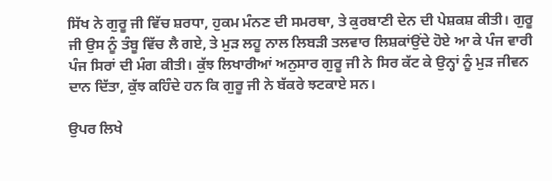ਸਿੱਖ ਨੇ ਗੁਰੂ ਜੀ ਵਿੱਚ ਸ਼ਰਧਾ, ਹੁਕਮ ਮੰਨਣ ਦੀ ਸਮਰਥਾ, ਤੇ ਕੁਰਬਾਣੀ ਦੇਨ ਦੀ ਪੇਸ਼ਕਸ਼ ਕੀਤੀ। ਗੁਰੂ ਜੀ ਉਸ ਨੂੰ ਤੰਬੂ ਵਿੱਚ ਲੈ ਗਏ, ਤੇ ਮੁੜ ਲਹੂ ਨਾਲ ਲਿਬੜੀ ਤਲਵਾਰ ਲਿਸ਼ਕਾਂਉਂਦੇ ਹੋਏ ਆ ਕੇ ਪੰਜ ਵਾਰੀ ਪੰਜ ਸਿਰਾਂ ਦੀ ਮੰਗ ਕੀਤੀ। ਕੁੱਝ ਲਿਖਾਰੀਆਂ ਅਨੁਸਾਰ ਗੁਰੂ ਜੀ ਨੇ ਸਿਰ ਕੱਟ ਕੇ ਉਨ੍ਹਾਂ ਨੂੰ ਮੁੜ ਜੀਵਨ ਦਾਨ ਦਿੱਤਾ, ਕੁੱਝ ਕਹਿੰਦੇ ਹਨ ਕਿ ਗੁਰੂ ਜੀ ਨੇ ਬੱਕਰੇ ਝਟਕਾਏ ਸਨ।

ਉਪਰ ਲਿਖੇ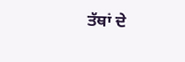ਤੱਥਾਂ ਦੇ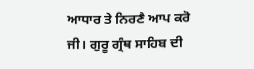ਆਧਾਰ ਤੇ ਨਿਰਣੈ ਆਪ ਕਰੋ ਜੀ। ਗੁਰੂ ਗ੍ਰੰਥ ਸਾਹਿਬ ਦੀ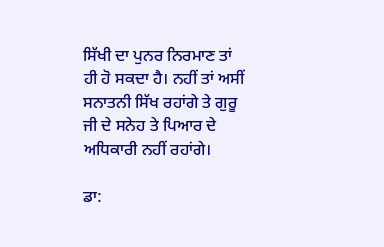ਸਿੱਖੀ ਦਾ ਪੁਨਰ ਨਿਰਮਾਣ ਤਾਂ ਹੀ ਹੋ ਸਕਦਾ ਹੈ। ਨਹੀਂ ਤਾਂ ਅਸੀਂ ਸਨਾਤਨੀ ਸਿੱਖ ਰਹਾਂਗੇ ਤੇ ਗੁਰੂ ਜੀ ਦੇ ਸਨੇਹ ਤੇ ਪਿਆਰ ਦੇ ਅਧਿਕਾਰੀ ਨਹੀਂ ਰਹਾਂਗੇ।

ਡਾ: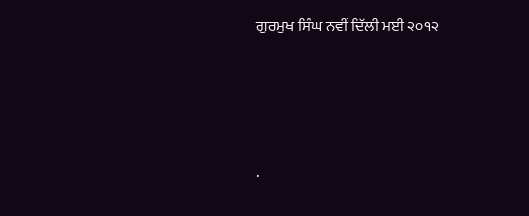ਗੁਰਮੁਖ ਸਿੰਘ ਨਵੀਂ ਦਿੱਲੀ ਮਈ ੨੦੧੨




.